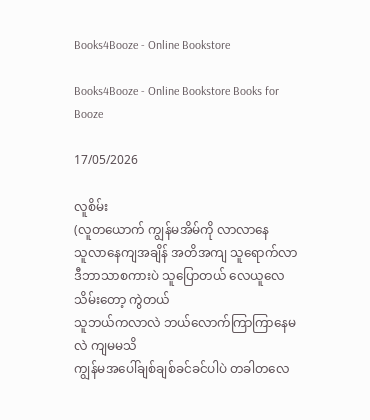Books4Booze - Online Bookstore

Books4Booze - Online Bookstore Books for Booze

17/05/2026

လူစိမ်း
(လူတယောက် ကျွန်မအိမ်ကို လာလာနေ
သူလာနေကျအချိန် အတိအကျ သူရောက်လာ
ဒီဘာသာစကားပဲ သူပြောတယ် လေယူလေသိမ်းတော့ ကွဲတယ်
သူဘယ်ကလာလဲ ဘယ်လောက်ကြာကြာနေမလဲ ကျမမသိ
ကျွန်မအပေါ်ချစ်ချစ်ခင်ခင်ပါပဲ တခါတလေ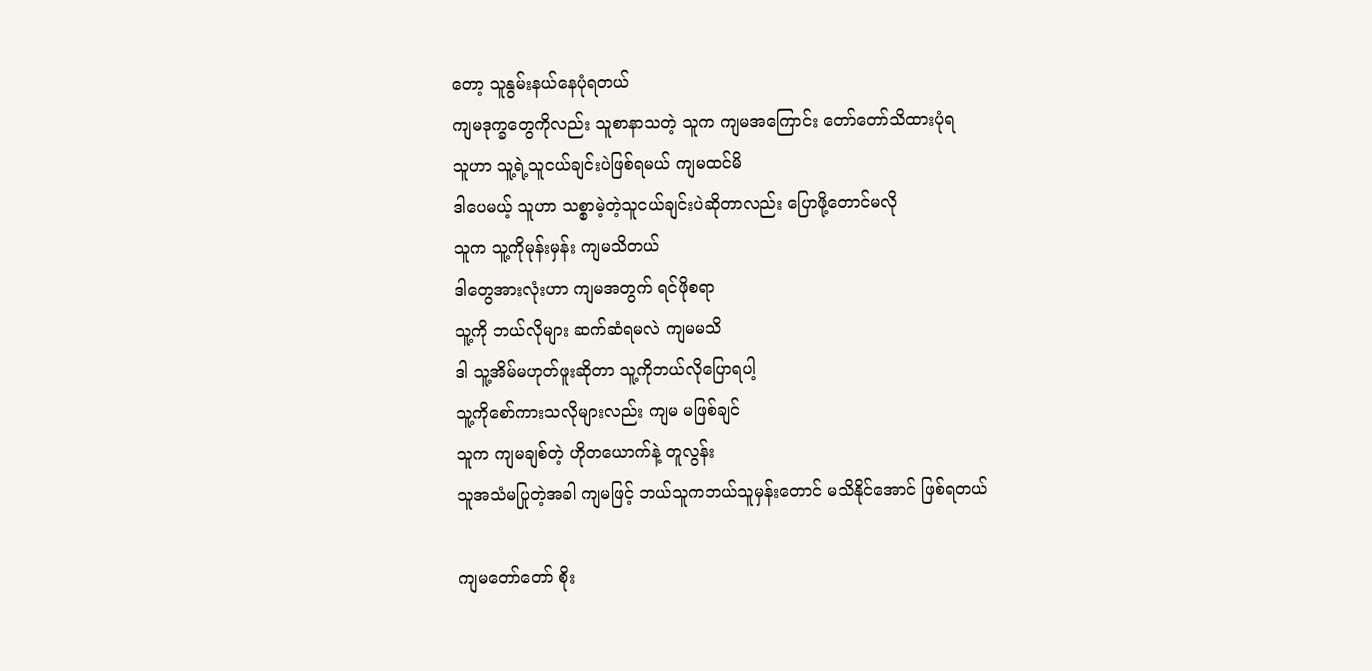တော့ သူနွမ်းနယ်နေပုံရတယ်
ကျမဒုက္ခတွေကိုလည်း သူစာနာသတဲ့ သူက ကျမအကြောင်း တော်တော်သိထားပုံရ
သူဟာ သူ့ရဲ့သူငယ်ချင်းပဲဖြစ်ရမယ် ကျမထင်မိ
ဒါပေမယ့် သူဟာ သစ္စာမဲ့တဲ့သူငယ်ချင်းပဲဆိုတာလည်း ပြောဖို့တောင်မလို
သူက သူ့ကိုမုန်းမှန်း ကျမသိတယ်
ဒါတွေအားလုံးဟာ ကျမအတွက် ရင်ဖိုစရာ
သူ့ကို ဘယ်လိုများ ဆက်ဆံရမလဲ ကျမမသိ
ဒါ သူ့အိမ်မဟုတ်ဖူးဆိုတာ သူ့ကိုဘယ်လိုပြောရပါ့
သူ့ကိုစော်ကားသလိုများလည်း ကျမ မဖြစ်ချင်
သူက ကျမချစ်တဲ့ ဟိုတယောက်နဲ့ တူလွန်း
သူအသံမပြုတဲ့အခါ ကျမဖြင့် ဘယ်သူကဘယ်သူမှန်းတောင် မသိနိုင်အောင် ဖြစ်ရတယ်

ကျမတော်တော် စိုး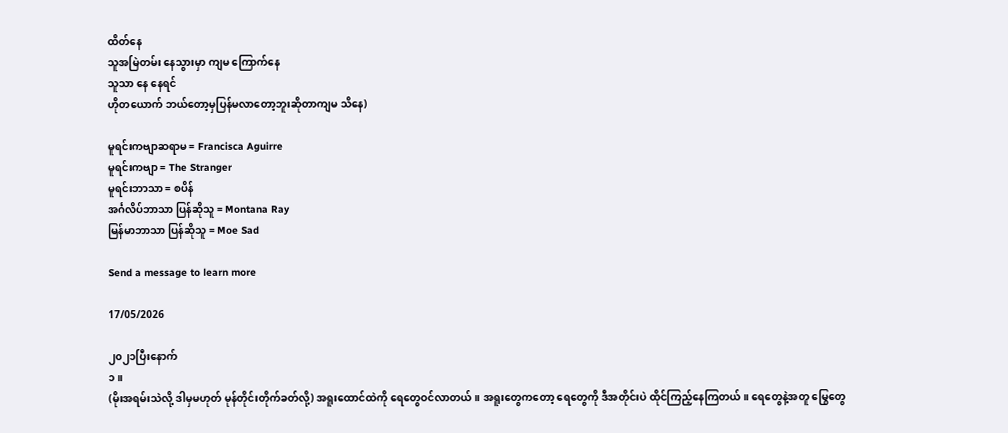ထိတ်နေ
သူအမြဲတမ်း နေသွားမှာ ကျမ ကြောက်နေ
သူသာ နေ နေရင်
ဟိုတယောက် ဘယ်တော့မှပြန်မလာတော့ဘူးဆိုတာကျမ သိနေ)

မူရင်းကဗျာဆရာမ = Francisca Aguirre
မူရင်းကဗျာ = The Stranger
မူရင်းဘာသာ = စပိန်
အင်္ဂလိပ်ဘာသာ ပြန်ဆိုသူ = Montana Ray
မြန်မာဘာသာ ပြန်ဆိုသူ = Moe Sad

Send a message to learn more

17/05/2026

၂၀၂၁ပြီးနောက်
၁။
(မိုးအရမ်းသဲလို့ ဒါမှမဟုတ် မုန်တိုင်းတိုက်ခတ်လို့) အရူးထောင်ထဲကို ရေတွေဝင်လာတယ်။ အရူးတွေကတော့ ရေတွေကို ဒီအတိုင်းပဲ ထိုင်ကြည့်နေကြတယ်။ ရေတွေနဲ့အတူ မြွေတွေ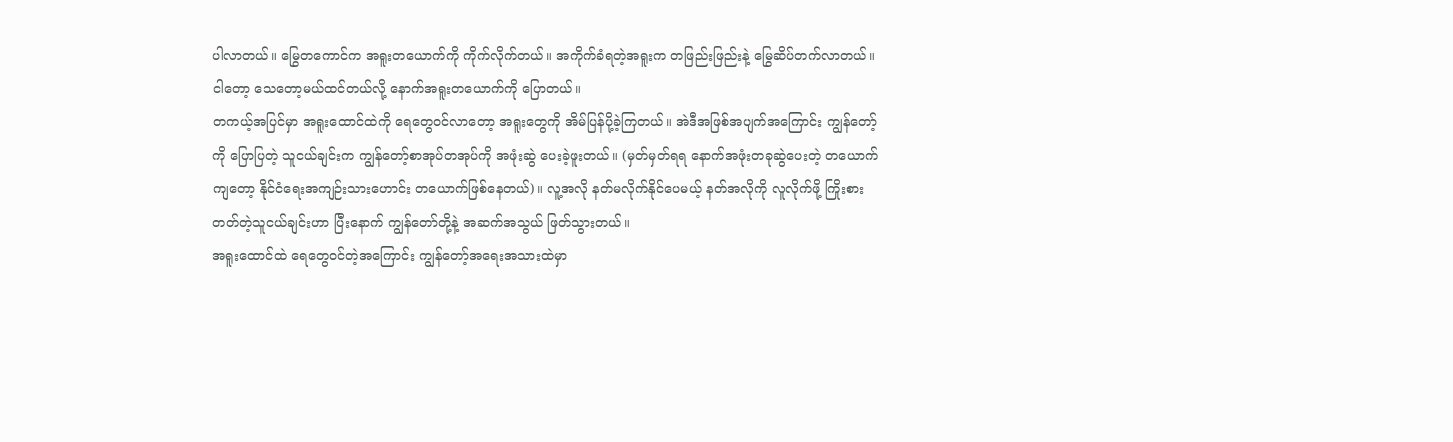ပါလာတယ်။ မြွေတကောင်က အရူးတယောက်ကို ကိုက်လိုက်တယ်။ အကိုက်ခံရတဲ့အရူးက တဖြည်းဖြည်းနဲ့ မြွေဆိပ်တက်လာတယ်။ ငါတော့ သေတော့မယ်ထင်တယ်လို့ နောက်အရူးတယောက်ကို ပြောတယ်။
တကယ့်အပြင်မှာ အရူးထောင်ထဲကို ရေတွေဝင်လာတော့ အရူးတွေကို အိမ်ပြန်ပို့ခဲ့ကြတယ်။ အဲဒီအဖြစ်အပျက်အကြောင်း ကျွန်တော့်ကို ပြောပြတဲ့ သူငယ်ချင်းက ကျွန်တော့်စာအုပ်တအုပ်ကို အဖုံးဆွဲ ပေးခဲ့ဖူးတယ်။ (မှတ်မှတ်ရရ နောက်အဖုံးတခုဆွဲပေးတဲ့ တယောက်ကျတော့ နိုင်ငံရေးအကျဉ်းသားဟောင်း တယောက်ဖြစ်နေတယ်)။ လူ့အလို နတ်မလိုက်နိုင်ပေမယ့် နတ်အလိုကို လူလိုက်ဖို့ ကြိုးစားတတ်တဲ့သူငယ်ချင်းဟာ ပြီးနောက် ကျွန်တော်တို့နဲ့ အဆက်အသွယ် ဖြတ်သွားတယ်။
အရူးထောင်ထဲ ရေတွေဝင်တဲ့အကြောင်း ကျွန်တော့်အရေးအသားထဲမှာ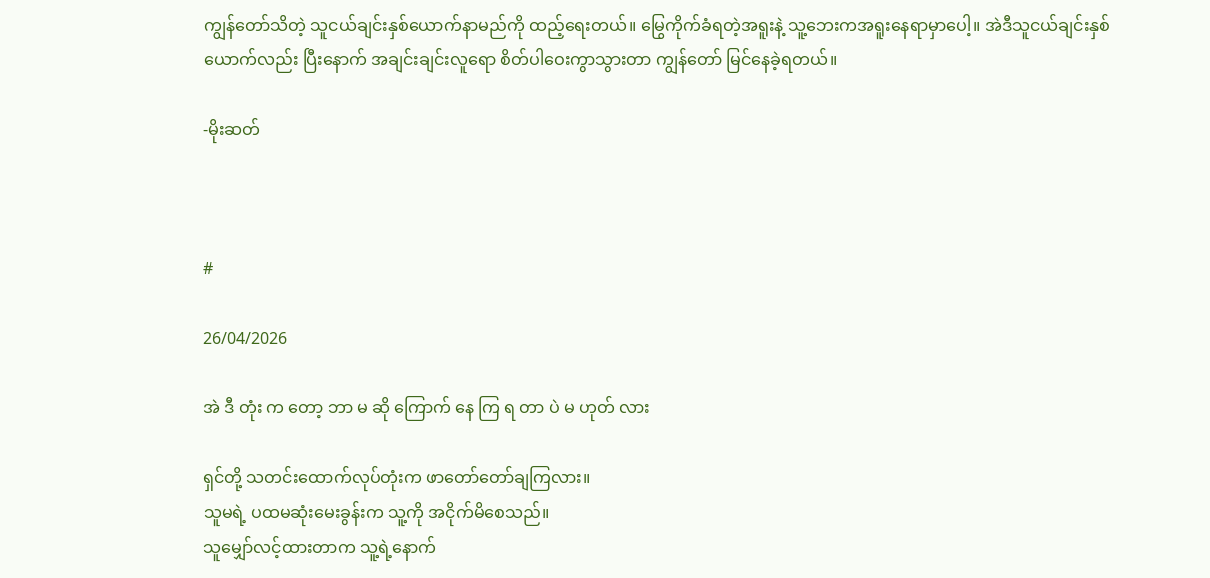ကျွန်တော်သိတဲ့ သူငယ်ချင်းနှစ်ယောက်နာမည်ကို ထည့်ရေးတယ်။ မြွေကိုက်ခံရတဲ့အရူးနဲ့ သူ့ဘေးကအရူးနေရာမှာပေါ့။ အဲဒီသူငယ်ချင်းနှစ်ယောက်လည်း ပြီးနောက် အချင်းချင်းလူရော စိတ်ပါဝေးကွာသွားတာ ကျွန်တော် မြင်နေခဲ့ရတယ်။

-မိုးဆတ်



#

26/04/2026

အဲ ဒီ တုံး က တော့ ဘာ မ ဆို ကြောက် နေ ကြ ရ တာ ပဲ မ ဟုတ် လား

ရှင်တို့ သတင်းထောက်လုပ်တုံးက ဖာတော်တော်ချကြလား။
သူမရဲ့ ပထမဆုံးမေးခွန်းက သူ့ကို အငိုက်မိစေသည်။
သူမျှော်လင့်ထားတာက သူ့ရဲ့နောက်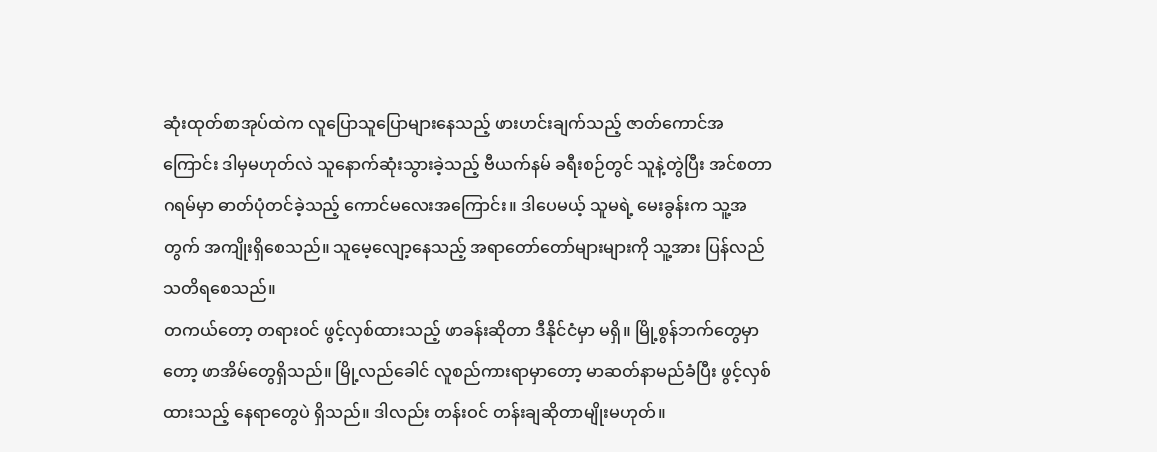ဆုံးထုတ်စာအုပ်ထဲက လူပြောသူပြောများနေသည့် ဖားဟင်းချက်သည့် ဇာတ်ကောင်အကြောင်း ဒါမှမဟုတ်လဲ သူနောက်ဆုံးသွားခဲ့သည့် ဗီယက်နမ် ခရီးစဉ်တွင် သူနဲ့တွဲပြီး အင်စတာဂရမ်မှာ ဓာတ်ပုံတင်ခဲ့သည့် ကောင်မလေးအကြောင်း။ ဒါပေမယ့် သူမရဲ့ မေးခွန်းက သူ့အတွက် အကျိုးရှိစေသည်။ သူမေ့လျော့နေသည့် အရာတော်တော်များများကို သူ့အား ပြန်လည်သတိရစေသည်။
တကယ်တော့ တရားဝင် ဖွင့်လှစ်ထားသည့် ဖာခန်းဆိုတာ ဒီနိုင်ငံမှာ မရှိ။ မြို့စွန်ဘက်တွေမှာတော့ ဖာအိမ်တွေရှိသည်။ မြို့လည်ခေါင် လူစည်ကားရာမှာတော့ မာဆတ်နာမည်ခံပြီး ဖွင့်လှစ်ထားသည့် နေရာတွေပဲ ရှိသည်။ ဒါလည်း တန်းဝင် တန်းချဆိုတာမျိုးမဟုတ်။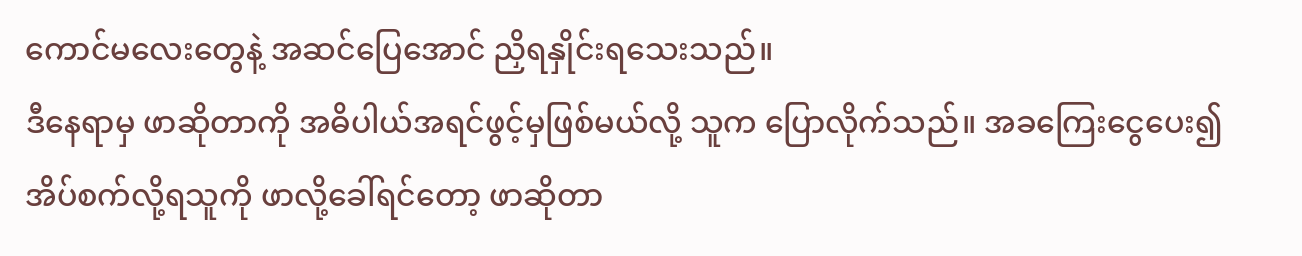ကောင်မလေးတွေနဲ့ အဆင်ပြေအောင် ညှိရနှိုင်းရသေးသည်။
ဒီနေရာမှ ဖာဆိုတာကို အဓိပါယ်အရင်ဖွင့်မှဖြစ်မယ်လို့ သူက ပြောလိုက်သည်။ အခကြေးငွေပေး၍ အိပ်စက်လို့ရသူကို ဖာလို့ခေါ်ရင်တော့ ဖာဆိုတာ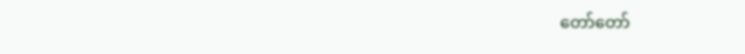တော်တော်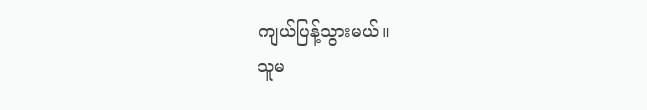ကျယ်ပြန့်သွားမယ်။
သူမ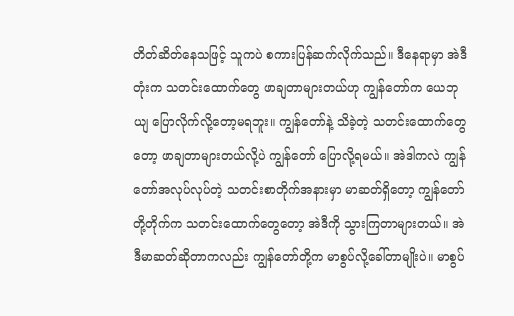တိတ်ဆိတ်နေသဖြင့် သူကပဲ စကားပြန်ဆက်လိုက်သည်။ ဒီနေရာမှာ အဲဒီတုံးက သတင်းထောက်တွေ ဖာချတာများတယ်ဟု ကျွန်တော်က ယေဘုယျ ပြောလိုက်လို့တော့မရဘူး။ ကျွန်တော်နဲ့ သိခဲ့တဲ့ သတင်းထောက်တွေတော့ ဖာချတာများတယ်လို့ပဲ ကျွန်တော် ပြောလို့ရမယ်။ အဲဒါကလဲ ကျွန်တော်အလုပ်လုပ်တဲ့ သတင်းစာတိုက်အနားမှာ မာဆတ်ရှိတော့ ကျွန်တော်တို့တိုက်က သတင်းထောက်တွေတော့ အဲဒီကို သွားကြတာများတယ်။ အဲဒီမာဆတ်ဆိုတာကလည်း ကျွန်တော်တို့က မာစွပ်လို့ခေါ်တာမျိုးပဲ။ မာစွပ်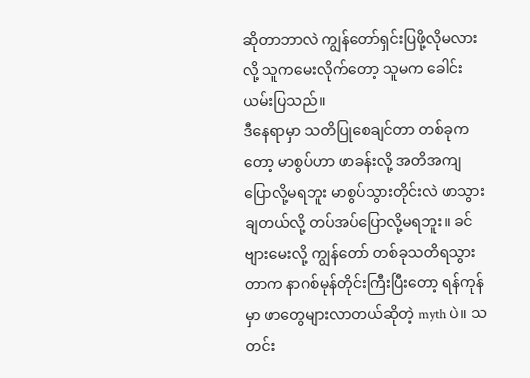ဆိုတာဘာလဲ ကျွန်တော်ရှင်းပြဖို့လိုမလားလို့ သူကမေးလိုက်တော့ သူမက ခေါင်းယမ်းပြသည်။
ဒီနေရာမှာ သတိပြုစေချင်တာ တစ်ခုကတော့ မာစွပ်ဟာ ဖာခန်းလို့ အတိအကျပြောလို့မရဘူး မာစွပ်သွားတိုင်းလဲ ဖာသွားချတယ်လို့ တပ်အပ်ပြောလို့မရဘူး။ ခင်ဗျားမေးလို့ ကျွန်တော် တစ်ခုသတိရသွားတာက နာဂစ်မုန်တိုင်းကြီးပြီးတော့ ရန်ကုန်မှာ ဖာတွေများလာတယ်ဆိုတဲ့ myth ပဲ။ သတင်း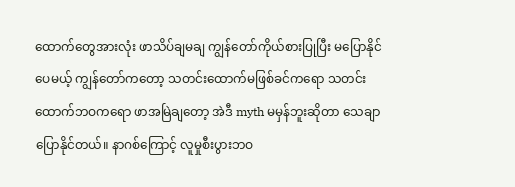ထောက်တွေအားလုံး ဖာသိပ်ချမချ ကျွန်တော်ကိုယ်စားပြုပြီး မပြောနိုင်ပေမယ့် ကျွန်တော်ကတော့ သတင်းထောက်မဖြစ်ခင်ကရော သတင်းထောက်ဘဝကရော ဖာအမြဲချတော့ အဲဒီ myth မမှန်ဘူးဆိုတာ သေချာပြောနိုင်တယ်။ နာဂစ်ကြောင့် လူမှုစီးပွားဘဝ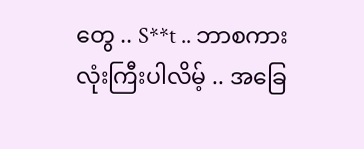တွေ .. S**t .. ဘာစကားလုံးကြီးပါလိမ့် .. အခြေ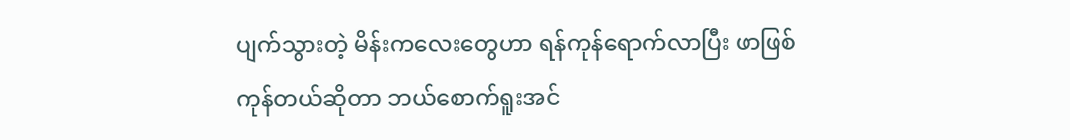ပျက်သွားတဲ့ မိန်းကလေးတွေဟာ ရန်ကုန်ရောက်လာပြီး ဖာဖြစ်ကုန်တယ်ဆိုတာ ဘယ်စောက်ရူးအင်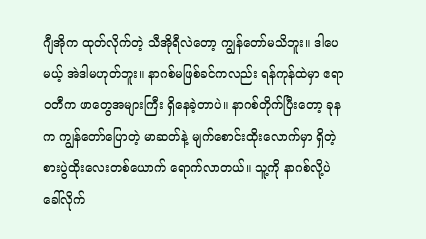ဂျီအိုက ထုတ်လိုက်တဲ့ သီအိုရီလဲတော့ ကျွန်တော်မသိဘူး။ ဒါပေမယ့် အဲဒါမဟုတ်ဘူး။ နာဂစ်မဖြစ်ခင်ကလည်း ရန်ကုန်ထဲမှာ ဧရာဝတီက ဖာတွေအများကြီး ရှိနေခဲ့တာပဲ။ နာဂစ်တိုက်ပြီးတော့ ခုနက ကျွန်တော်ပြောတဲ့ မာဆတ်နဲ့ မျက်စောင်းထိုးလောက်မှာ ရှိတဲ့ စားပွဲထိုးလေးတစ်ယောက် ရောက်လာတယ်။ သူ့ကို နာဂစ်လို့ပဲ ခေါ်လိုက်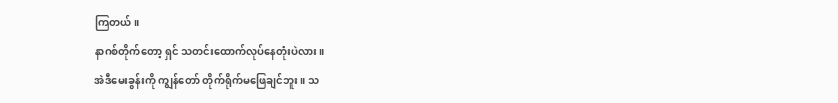ကြတယ်။
နာဂစ်တိုက်တော့ ရှင် သတင်းထောက်လုပ်နေတုံးပဲလား။
အဲဒီမေးခွန်းကို ကျွန်တော် တိုက်ရိုက်မဖြေချင်ဘူး။ သ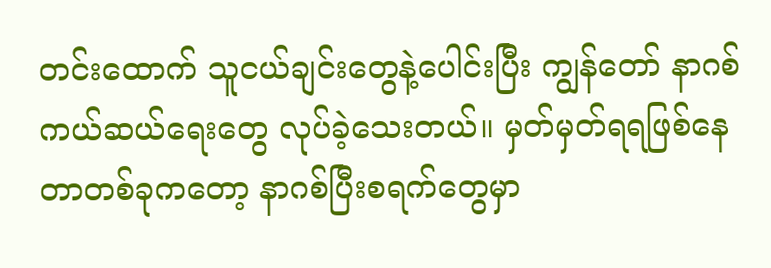တင်းထောက် သူငယ်ချင်းတွေနဲ့ပေါင်းပြီး ကျွန်တော် နာဂစ်ကယ်ဆယ်ရေးတွေ လုပ်ခဲ့သေးတယ်။ မှတ်မှတ်ရရဖြစ်နေတာတစ်ခုကတော့ နာဂစ်ပြီးစရက်တွေမှာ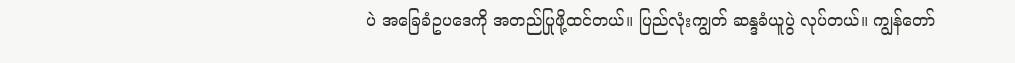ပဲ အခြေခံဥပဒေကို အတည်ပြုဖို့ထင်တယ်။ ပြည်လုံးကျွတ် ဆန္ဒခံယူပွဲ လုပ်တယ်။ ကျွန်တော်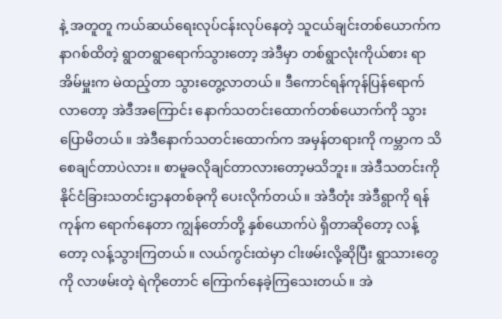နဲ့ အတူတူ ကယ်ဆယ်ရေးလုပ်ငန်းလုပ်နေတဲ့ သူငယ်ချင်းတစ်ယောက်က နာဂစ်ထိတဲ့ ရွာတရွာရောက်သွားတော့ အဲဒီမှာ တစ်ရွာလုံးကိုယ်စား ရာအိမ်မှူးက မဲထည့်တာ သွားတွေ့လာတယ်။ ဒီကောင်ရန်ကုန်ပြန်ရောက်လာတော့ အဲဒီအကြောင်း နောက်သတင်းထောက်တစ်ယောက်ကို သွားပြောမိတယ်။ အဲဒီနောက်သတင်းထောက်က အမှန်တရားကို ကမ္ဘာက သိစေချင်တာပဲလား။ စာမူခလိုချင်တာလားတော့မသိဘူး။ အဲဒီသတင်းကို နိုင်ငံခြားသတင်းဌာနတစ်ခုကို ပေးလိုက်တယ်။ အဲဒီတုံး အဲဒီရွာကို ရန်ကုန်က ရောက်နေတာ ကျွန်တော်တို့ နှစ်ယောက်ပဲ ရှိတာဆိုတော့ လန့်တော့ လန့်သွားကြတယ်။ လယ်ကွင်းထဲမှာ ငါးဖမ်းလို့ဆိုပြီး ရွာသားတွေကို လာဖမ်းတဲ့ ရဲကိုတောင် ကြောက်နေခဲ့ကြသေးတယ်။ အဲ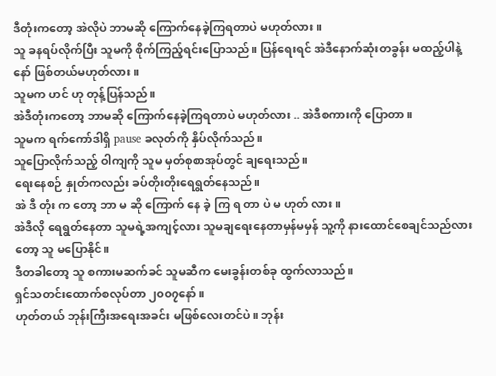ဒီတုံးကတော့ အဲလိုပဲ ဘာမဆို ကြောက်နေခဲ့ကြရတာပဲ မဟုတ်လား။
သူ ခနရပ်လိုက်ပြီး သူမကို စိုက်ကြည့်ရင်းပြောသည်။ ပြန်ရေးရင် အဲဒီနောက်ဆုံးတခွန်း မထည့်ပါနဲ့နော် ဖြစ်တယ်မဟုတ်လား။
သူမက ဟင် ဟု တုန့်ပြန်သည်။
အဲဒီတုံးကတော့ ဘာမဆို ကြောက်နေခဲ့ကြရတာပဲ မဟုတ်လား .. အဲဒီစကားကို ပြောတာ။
သူမက ရက်ကော်ဒါရှိ pause ခလုတ်ကို နှိပ်လိုက်သည်။
သူပြောလိုက်သည့် ဝါကျကို သူမ မှတ်စုစာအုပ်တွင် ချရေးသည်။
ရေးနေစဉ် နှုတ်ကလည်း ခပ်တိုးတိုးရေရွတ်နေသည်။
အဲ ဒီ တုံး က တော့ ဘာ မ ဆို ကြောက် နေ ခဲ့ ကြ ရ တာ ပဲ မ ဟုတ် လား။
အဲဒီလို ရေရွတ်နေတာ သူမရဲ့အကျင့်လား သူမချရေးနေတာမှန်မမှန် သူ့ကို နားထောင်စေချင်သည်လားတော့ သူ မပြောနိုင်။
ဒီတခါတော့ သူ စကားမဆက်ခင် သူမဆီက မေးခွန်းတစ်ခု ထွက်လာသည်။
ရှင်သတင်းထောက်စလုပ်တာ ၂၀၀၇နော်။
ဟုတ်တယ် ဘုန်းကြီးအရေးအခင်း မဖြစ်လေးတင်ပဲ။ ဘုန်း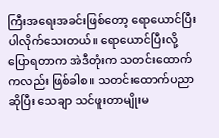ကြီးအရေးအခင်းဖြစ်တော့ ရောယောင်ပြီး ပါလိုက်သေးတယ်။ ရောယောင်ပြီးလို့ ပြောရတာက အဲဒီတုံးက သတင်းထောက်ကလည်း ဖြစ်ခါစ။ သတင်းထောက်ပညာဆိုပြီး သေချာ သင်ဖူးတာမျိုးမ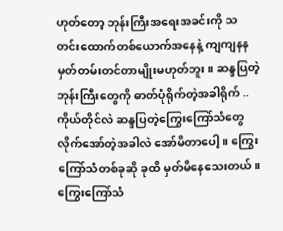ဟုတ်တော့ ဘုန်းကြီးအရေးအခင်းကို သတင်းထောက်တစ်ယောက်အနေနဲ့ ကျကျနန မှတ်တမ်းတင်တာမျိုးမဟုတ်ဘူး။ ဆန္ဒပြတဲ့ ဘုန်းကြီးတွေကို ဓာတ်ပုံရိုက်တဲ့အခါရိုက် .. ကိုယ်တိုင်လဲ ဆန္ဒပြတဲ့ကြွေးကြော်သံတွေ လိုက်အော်တဲ့အခါလဲ အော်မိတာပေါ့။ ကြွေးကြော်သံတစ်ခုဆို ခုထိ မှတ်မိနေသေးတယ်။ ကြွေးကြော်သံ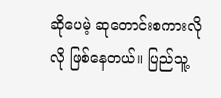ဆိုပေမဲ့ ဆုတောင်းစကားလိုလို ဖြစ်နေတယ်။ ပြည်သူ့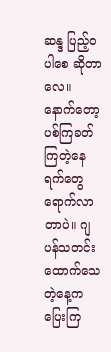ဆန္ဒ ပြည့်ဝပါစေ ဆိုတာလေ။ နောက်တော့ ပစ်ကြခတ်ကြတဲ့နေရက်တွေ ရောက်လာတာပဲ။ ဂျပန်သတင်းထောက်သေတဲ့နေ့က ပြေးကြ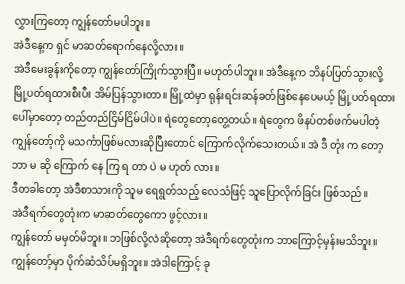လွှားကြတော့ ကျွန်တော်မပါဘူး။
အဲဒီနေ့က ရှင် မာဆတ်ရောက်နေလို့လား။
အဲဒီမေးခွန်းကိုတော့ ကျွန်တော်ကြိုက်သွားပြီ။ မဟုတ်ပါဘူး။ အဲဒီနေ့က ဘိနပ်ပြတ်သွားလို့ မြို့ပတ်ရထားစီးပီး အိမ်ပြန်သွားတာ။ မြို့ထဲမှာ ရုန်းရင်းဆန်ခတ်ဖြစ်နေပေမယ့် မြို့ပတ်ရထားပေါ်မှာတော့ တည်တည်ငြိမ်ငြိမ်ပါပဲ။ ရဲတွေတော့တွေ့တယ်။ ရဲတွေက ဖိနပ်တစ်ဖက်မပါတဲ့ ကျွန်တော့်ကို မသင်္ကာဖြစ်မလားဆိုပြီးတောင် ကြောက်လိုက်သေးတယ်။ အဲ ဒီ တုံး က တော့ ဘာ မ ဆို ကြောက် နေ ကြ ရ တာ ပဲ မ ဟုတ် လား။
ဒီတခါတော့ အဲဒီစာသားကို သူမ ရေရွတ်သည့် လေသံဖြင့် သူပြောလိုက်ခြင်း ဖြစ်သည်။
အဲဒီရက်တွေတုံးက မာဆတ်တွေကော ဖွင့်လား။
ကျွန်တော် မမှတ်မိဘူး။ ဘဖြစ်လို့လဲဆိုတော့ အဲဒီရက်တွေတုံးက ဘာကြောင့်မှန်းမသိဘူး။ ကျွန်တော့်မှာ ပိုက်ဆံသိပ်မရှိဘူး။ အဲဒါကြောင့် ခု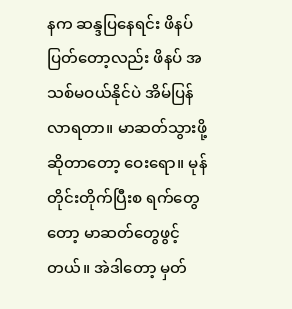နက ဆန္ဒပြနေရင်း ဖိနပ်ပြတ်တော့လည်း ဖိနပ် အသစ်မဝယ်နိုင်ပဲ အိမ်ပြန်လာရတာ။ မာဆတ်သွားဖို့ဆိုတာတော့ ဝေးရော။ မုန်တိုင်းတိုက်ပြီးစ ရက်တွေတော့ မာဆတ်တွေဖွင့်တယ်။ အဲဒါတော့ မှတ်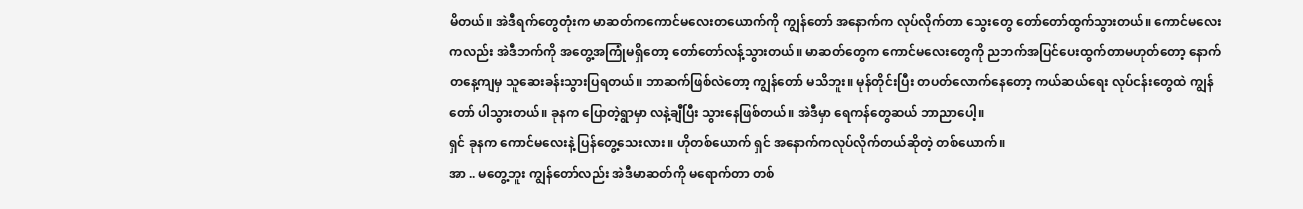မိတယ်။ အဲဒီရက်တွေတုံးက မာဆတ်ကကောင်မလေးတယောက်ကို ကျွန်တော် အနောက်က လုပ်လိုက်တာ သွေးတွေ တော်တော်ထွက်သွားတယ်။ ကောင်မလေးကလည်း အဲဒီဘက်ကို အတွေ့အကြုံမရှိတော့ တော်တော်လန့်သွားတယ်။ မာဆတ်တွေက ကောင်မလေးတွေကို ညဘက်အပြင်ပေးထွက်တာမဟုတ်တော့ နောက်တနေ့ကျမှ သူဆေးခန်းသွားပြရတယ်။ ဘာဆက်ဖြစ်လဲတော့ ကျွန်တော် မသိဘူး။ မုန်တိုင်းပြီး တပတ်လောက်နေတော့ ကယ်ဆယ်ရေး လုပ်ငန်းတွေထဲ ကျွန်တော် ပါသွားတယ်။ ခုနက ပြောတဲ့ရွာမှာ လနဲ့ချီပြီး သွားနေဖြစ်တယ်။ အဲဒီမှာ ရေကန်တွေဆယ် ဘာညာပေါ့။
ရှင် ခုနက ကောင်မလေးနဲ့ ပြန်တွေ့သေးလား။ ဟိုတစ်ယောက် ရှင် အနောက်ကလုပ်လိုက်တယ်ဆိုတဲ့ တစ်ယောက်။
အာ .. မတွေ့ဘူး ကျွန်တော်လည်း အဲဒီမာဆတ်ကို မရောက်တာ တစ်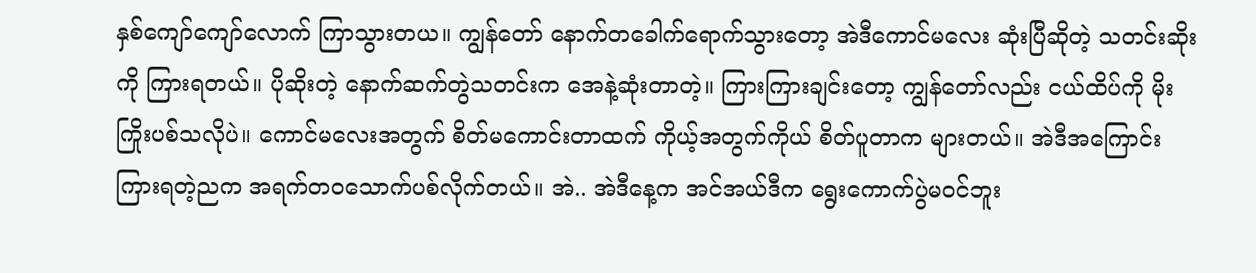နှစ်ကျော်ကျော်လောက် ကြာသွားတယ။ ကျွန်တော် နောက်တခေါက်ရောက်သွားတော့ အဲဒီကောင်မလေး ဆုံးပြီဆိုတဲ့ သတင်းဆိုးကို ကြားရတယ်။ ပိုဆိုးတဲ့ နောက်ဆက်တွဲသတင်းက အေနဲ့ဆုံးတာတဲ့။ ကြားကြားချင်းတော့ ကျွန်တော်လည်း ငယ်ထိပ်ကို မိုးကြိုးပစ်သလိုပဲ။ ကောင်မလေးအတွက် စိတ်မကောင်းတာထက် ကိုယ့်အတွက်ကိုယ် စိတ်ပူတာက များတယ်။ အဲဒီအကြောင်း ကြားရတဲ့ညက အရက်တဝသောက်ပစ်လိုက်တယ်။ အဲ.. အဲဒီနေ့က အင်အယ်ဒီက ရွေးကောက်ပွဲမဝင်ဘူး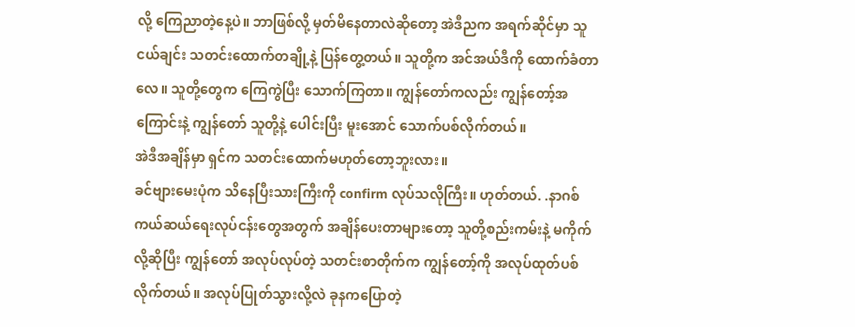လို့ ကြေညာတဲ့နေ့ပဲ။ ဘာဖြစ်လို့ မှတ်မိနေတာလဲဆိုတော့ အဲဒီညက အရက်ဆိုင်မှာ သူငယ်ချင်း သတင်းထောက်တချို့နဲ့ ပြန်တွေ့တယ်။ သူတို့က အင်အယ်ဒီကို ထောက်ခံတာလေ။ သူတို့တွေက ကြေကွဲပြီး သောက်ကြတာ။ ကျွန်တော်ကလည်း ကျွန်တော့်အကြောင်းနဲ့ ကျွန်တော် သူတို့နဲ့ ပေါင်းပြီး မူးအောင် သောက်ပစ်လိုက်တယ်။
အဲဒီအချိန်မှာ ရှင်က သတင်းထောက်မဟုတ်တော့ဘူးလား။
ခင်ဗျားမေးပုံက သိနေပြီးသားကြီးကို confirm လုပ်သလိုကြီး။ ဟုတ်တယ်. .နာဂစ်ကယ်ဆယ်ရေးလုပ်ငန်းတွေအတွက် အချိန်ပေးတာများတော့ သူတို့စည်းကမ်းနဲ့ မကိုက်လို့ဆိုပြီး ကျွန်တော် အလုပ်လုပ်တဲ့ သတင်းစာတိုက်က ကျွန်တော့်ကို အလုပ်ထုတ်ပစ်လိုက်တယ်။ အလုပ်ပြုတ်သွားလို့လဲ ခုနကပြောတဲ့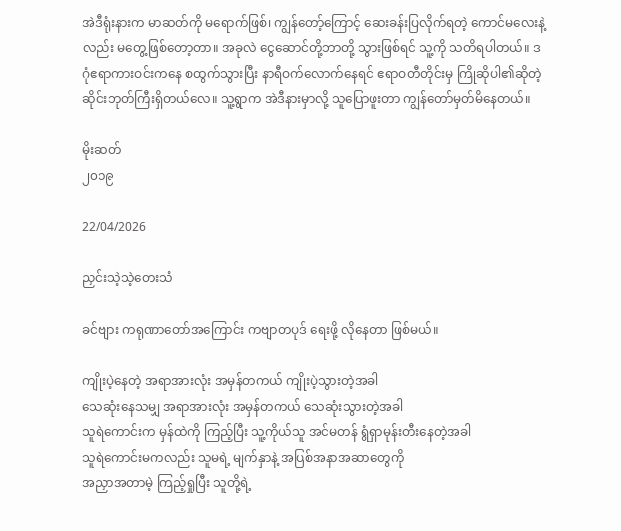အဲဒီရုံးနားက မာဆတ်ကို မရောက်ဖြစ်၊ ကျွန်တော့်ကြောင့် ဆေးခန်းပြလိုက်ရတဲ့ ကောင်မလေးနဲ့လည်း မတွေ့ဖြစ်တော့တာ။ အခုလဲ ငွေဆောင်တို့ဘာတို့ သွားဖြစ်ရင် သူ့ကို သတိရပါတယ်။ ဒဂုံဧရာကားဝင်းကနေ စထွက်သွားပြီး နာရီဝက်လောက်နေရင် ဧရာဝတီတိုင်းမှ ကြိုဆိုပါ၏ဆိုတဲ့ ဆိုင်းဘုတ်ကြီးရှိတယ်လေ။ သူ့ရွာက အဲဒီနားမှာလို့ သူပြောဖူးတာ ကျွန်တော်မှတ်မိနေတယ်။

မိုးဆတ်
၂၀၁၉

22/04/2026

ညှင်းသဲ့သဲ့တေးသံ

ခင်ဗျား ကရုဏာတော်အကြောင်း ကဗျာတပုဒ် ရေးဖို့ လိုနေတာ ဖြစ်မယ်။

ကျိုးပဲ့နေတဲ့ အရာအားလုံး အမှန်တကယ် ကျိုးပဲ့သွားတဲ့အခါ
သေဆုံးနေသမျှ အရာအားလုံး အမှန်တကယ် သေဆုံးသွားတဲ့အခါ
သူရဲကောင်းက မှန်ထဲကို ကြည့်ပြီး သူ့ကိုယ်သူ အင်မတန် ရွံရှာမုန်းတီးနေတဲ့အခါ
သူရဲကောင်းမကလည်း သူမရဲ့ မျက်နှာနဲ့ အပြစ်အနာအဆာတွေကို
အညှာအတာမဲ့ ကြည့်ရှုပြီး သူတို့ရဲ့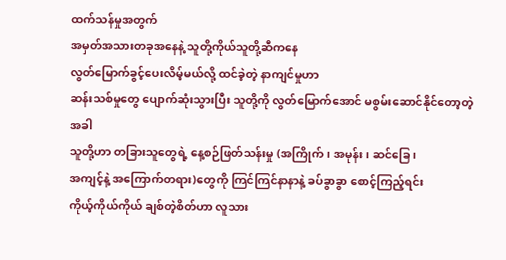ထက်သန်မှုအတွက်
အမှတ်အသားတခုအနေနဲ့ သူတို့ကိုယ်သူတို့ဆီကနေ
လွတ်မြောက်ခွင့်ပေးလိမ့်မယ်လို့ ထင်ခဲ့တဲ့ နာကျင်မှုဟာ
ဆန်းသစ်မှုတွေ ပျောက်ဆုံးသွားပြီး သူတို့ကို လွတ်မြောက်အောင် မစွမ်းဆောင်နိုင်တော့တဲ့အခါ
သူတို့ဟာ တခြားသူတွေရဲ့ နေ့စဉ်ဖြတ်သန်းမှု (အကြိုက်၊ အမုန်း၊ ဆင်ခြေ၊
အကျင့်နဲ့ အကြောက်တရား)တွေကို ကြင်ကြင်နာနာနဲ့ ခပ်ခွာခွာ စောင့်ကြည့်ရင်း
ကိုယ့်ကိုယ်ကိုယ် ချစ်တဲ့စိတ်ဟာ လူသား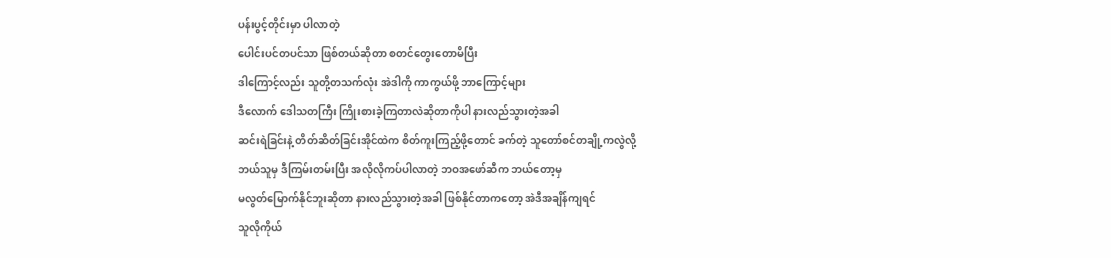ပန်းပွင့်တိုင်းမှာ ပါလာတဲ့
ပေါင်းပင်တပင်သာ ဖြစ်တယ်ဆိုတာ စတင်တွေးတောမိပြီး
ဒါကြောင့်လည်း သူတို့တသက်လုံး အဲဒါကို ကာကွယ်ဖို့ ဘာကြောင့်များ
ဒီလောက် ဒေါသတကြီး ကြိုးစားခဲ့ကြတာလဲဆိုတာကိုပါ နားလည်သွားတဲ့အခါ
ဆင်းရဲခြင်းနဲ့ တိတ်ဆိတ်ခြင်းအိုင်ထဲက စိတ်ကူးကြည့်ဖို့တောင် ခက်တဲ့ သူတော်စင်တချို့ကလွဲလို့
ဘယ်သူမှ ဒီကြမ်းတမ်းပြီး အလိုလိုကပ်ပါလာတဲ့ ဘဝအဖော်ဆီက ဘယ်တော့မှ
မလွတ်မြောက်နိုင်ဘူးဆိုတာ နားလည်သွားတဲ့အခါ ဖြစ်နိုင်တာကတော့ အဲဒီအချိန်ကျရင်
သူလိုကိုယ်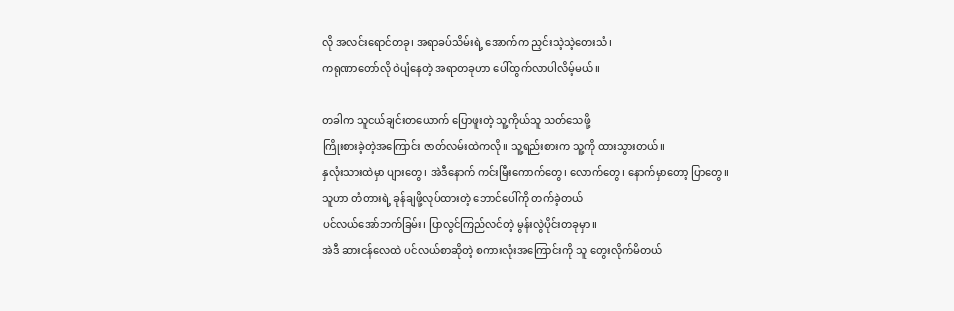လို အလင်းရောင်တခု၊ အရာခပ်သိမ်းရဲ့ အောက်က ညှင်းသဲ့သဲ့တေးသံ၊
ကရုဏာတော်လို ဝဲပျံနေတဲ့ အရာတခုဟာ ပေါ်ထွက်လာပါလိမ့်မယ်။

တခါက သူငယ်ချင်းတယောက် ပြောဖူးတဲ့ သူ့ကိုယ်သူ သတ်သေဖို့
ကြိုးစားခဲ့တဲ့အကြောင်း ဇာတ်လမ်းထဲကလို။ သူ့ရည်းစားက သူ့ကို ထားသွားတယ်။
နှလုံးသားထဲမှာ ပျားတွေ၊ အဲဒီနောက် ကင်းမြီးကောက်တွေ၊ လောက်တွေ၊ နောက်မှာတော့ ပြာတွေ။
သူဟာ တံတားရဲ့ ခုန်ချဖို့လုပ်ထားတဲ့ ဘောင်ပေါ်ကို တက်ခဲ့တယ်
ပင်လယ်အော်ဘက်ခြမ်း၊ ပြာလွင်ကြည်လင်တဲ့ မွန်းလွဲပိုင်းတခုမှာ။
အဲဒီ ဆားငန်လေထဲ ပင်လယ်စာဆိုတဲ့ စကားလုံးအကြောင်းကို သူ တွေးလိုက်မိတယ်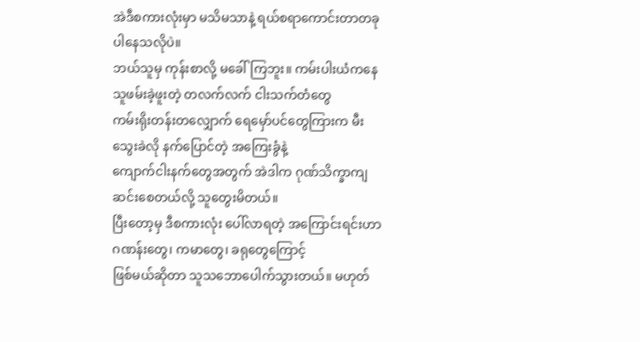အဲဒီစကားလုံးမှာ မသိမသာနဲ့ ရယ်စရာကောင်းတာတခု ပါနေသလိုပဲ။
ဘယ်သူမှ ကုန်းစာလို့ မခေါ်ကြဘူး။ ကမ်းပါးယံကနေ သူဖမ်းခဲ့ဖူးတဲ့ တလက်လက် ငါးသက်တံတွေ
ကမ်းရိုးတန်းတလျှောက် ရေမှော်ပင်တွေကြားက မီးသွေးခဲလို နက်ပြောင်တဲ့ အကြေးခွံနဲ့
ကျောက်ငါးနက်တွေအတွက် အဲဒါက ဂုဏ်သိက္ခာကျဆင်းစေတယ်လို့ သူတွေးမိတယ်။
ပြီးတော့မှ ဒီစကားလုံး ပေါ်လာရတဲ့ အကြောင်းရင်းဟာ ဂဏန်းတွေ၊ ကမာတွေ၊ ခရုတွေကြောင့်
ဖြစ်မယ်ဆိုတာ သူသဘောပေါက်သွားတယ်။ မဟုတ်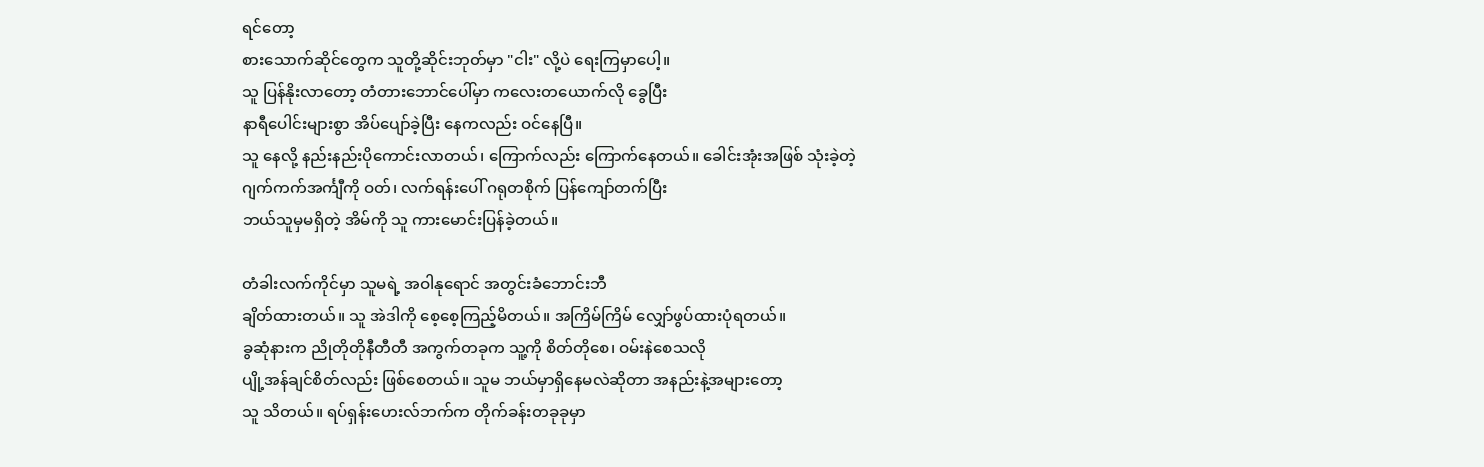ရင်တော့
စားသောက်ဆိုင်တွေက သူတို့ဆိုင်းဘုတ်မှာ "ငါး" လို့ပဲ ရေးကြမှာပေါ့။
သူ ပြန်နိုးလာတော့ တံတားဘောင်ပေါ်မှာ ကလေးတယောက်လို ခွေပြီး
နာရီပေါင်းများစွာ အိပ်ပျော်ခဲ့ပြီး နေကလည်း ဝင်နေပြီ။
သူ နေလို့ နည်းနည်းပိုကောင်းလာတယ်၊ ကြောက်လည်း ကြောက်နေတယ်။ ခေါင်းအုံးအဖြစ် သုံးခဲ့တဲ့
ဂျက်ကက်အင်္ကျီကို ဝတ်၊ လက်ရန်းပေါ် ဂရုတစိုက် ပြန်ကျော်တက်ပြီး
ဘယ်သူမှမရှိတဲ့ အိမ်ကို သူ ကားမောင်းပြန်ခဲ့တယ်။

တံခါးလက်ကိုင်မှာ သူမရဲ့ အဝါနုရောင် အတွင်းခံဘောင်းဘီ
ချိတ်ထားတယ်။ သူ အဲဒါကို စေ့စေ့ကြည့်မိတယ်။ အကြိမ်ကြိမ် လျှော်ဖွပ်ထားပုံရတယ်။
ခွဆုံနားက ညိုတိုတိုနီတီတီ အကွက်တခုက သူ့ကို စိတ်တိုစေ၊ ဝမ်းနဲစေသလို
ပျို့အန်ချင်စိတ်လည်း ဖြစ်စေတယ်။ သူမ ဘယ်မှာရှိနေမလဲဆိုတာ အနည်းနဲ့အများတော့
သူ သိတယ်။ ရပ်ရှန်းဟေးလ်ဘက်က တိုက်ခန်းတခုခုမှာ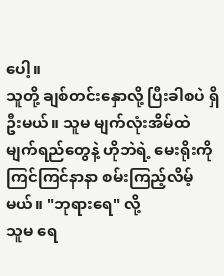ပေါ့။
သူတို့ ချစ်တင်းနှောလို့ ပြီးခါစပဲ ရှိဦးမယ်။ သူမ မျက်လုံးအိမ်ထဲ
မျက်ရည်တွေနဲ့ ဟိုဘဲရဲ့ မေးရိုးကို ကြင်ကြင်နာနာ စမ်းကြည့်လိမ့်မယ်။ "ဘုရားရေ" လို့
သူမ ရေ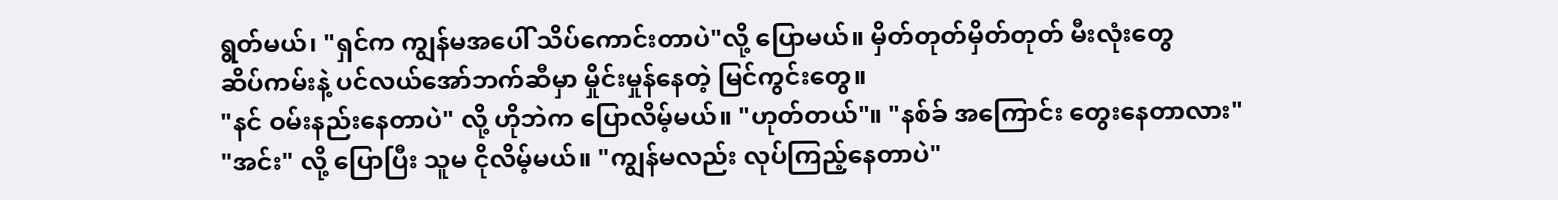ရွတ်မယ်၊ "ရှင်က ကျွန်မအပေါ် သိပ်ကောင်းတာပဲ"လို့ ပြောမယ်။ မှိတ်တုတ်မှိတ်တုတ် မီးလုံးတွေ
ဆိပ်ကမ်းနဲ့ ပင်လယ်အော်ဘက်ဆီမှာ မှိုင်းမှုန်နေတဲ့ မြင်ကွင်းတွေ။
"နင် ဝမ်းနည်းနေတာပဲ" လို့ ဟိုဘဲက ပြောလိမ့်မယ်။ "ဟုတ်တယ်"။ "နစ်ခ် အကြောင်း တွေးနေတာလား"
"အင်း" လို့ ပြောပြီး သူမ ငိုလိမ့်မယ်။ "ကျွန်မလည်း လုပ်ကြည့်နေတာပဲ"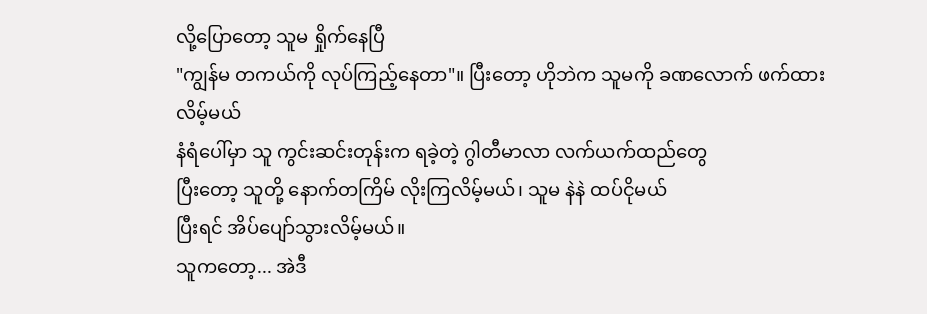လို့ပြောတော့ သူမ ရှိုက်နေပြီ
"ကျွန်မ တကယ်ကို လုပ်ကြည့်နေတာ"။ ပြီးတော့ ဟိုဘဲက သူမကို ခဏလောက် ဖက်ထားလိမ့်မယ်
နံရံပေါ်မှာ သူ ကွင်းဆင်းတုန်းက ရခဲ့တဲ့ ဂွါတီမာလာ လက်ယက်ထည်တွေ
ပြီးတော့ သူတို့ နောက်တကြိမ် လိုးကြလိမ့်မယ်၊ သူမ နဲနဲ ထပ်ငိုမယ်
ပြီးရင် အိပ်ပျော်သွားလိမ့်မယ်။
သူကတော့... အဲဒီ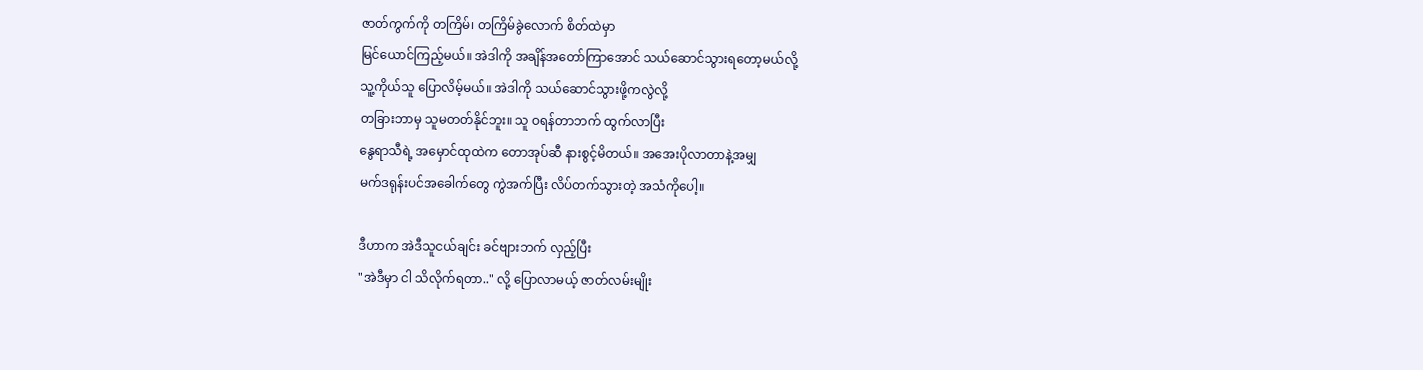ဇာတ်ကွက်ကို တကြိမ်၊ တကြိမ်ခွဲလောက် စိတ်ထဲမှာ
မြင်ယောင်ကြည့်မယ်။ အဲဒါကို အချိန်အတော်ကြာအောင် သယ်ဆောင်သွားရတော့မယ်လို့
သူ့ကိုယ်သူ ပြောလိမ့်မယ်။ အဲဒါကို သယ်ဆောင်သွားဖို့ကလွဲလို့
တခြားဘာမှ သူမတတ်နိုင်ဘူး။ သူ ဝရန်တာဘက် ထွက်လာပြီး
နွေရာသီရဲ့ အမှောင်ထုထဲက တောအုပ်ဆီ နားစွင့်မိတယ်။ အအေးပိုလာတာနဲ့အမျှ
မက်ဒရုန်းပင်အခေါက်တွေ ကွဲအက်ပြီး လိပ်တက်သွားတဲ့ အသံကိုပေါ့။

ဒီဟာက အဲဒီသူငယ်ချင်း ခင်ဗျားဘက် လှည့်ပြီး
"အဲဒီမှာ ငါ သိလိုက်ရတာ.." လို့ ပြောလာမယ့် ဇာတ်လမ်းမျိုး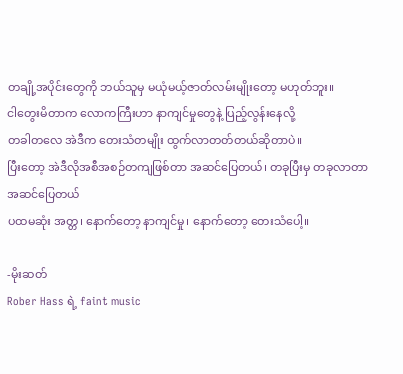တချို့အပိုင်းတွေကို ဘယ်သူမှ မယုံမယ့်ဇာတ်လမ်းမျိုးတော့ မဟုတ်ဘူး။
ငါတွေးမိတာက လောကကြီးဟာ နာကျင်မှုတွေနဲ့ ပြည့်လွန်းနေလို့
တခါတလေ အဲဒီက တေးသံတမျိုး ထွက်လာတတ်တယ်ဆိုတာပဲ။
ပြီးတော့ အဲဒီလိုအစီအစဉ်တကျဖြစ်တာ အဆင်ပြေတယ်၊ တခုပြီးမှ တခုလာတာ အဆင်ပြေတယ်
ပထမဆုံး အတ္တ၊ နောက်တော့ နာကျင်မှု၊ နောက်တော့ တေးသံပေါ့။

-မိုးဆတ်
Rober Hass ရဲ့ faint music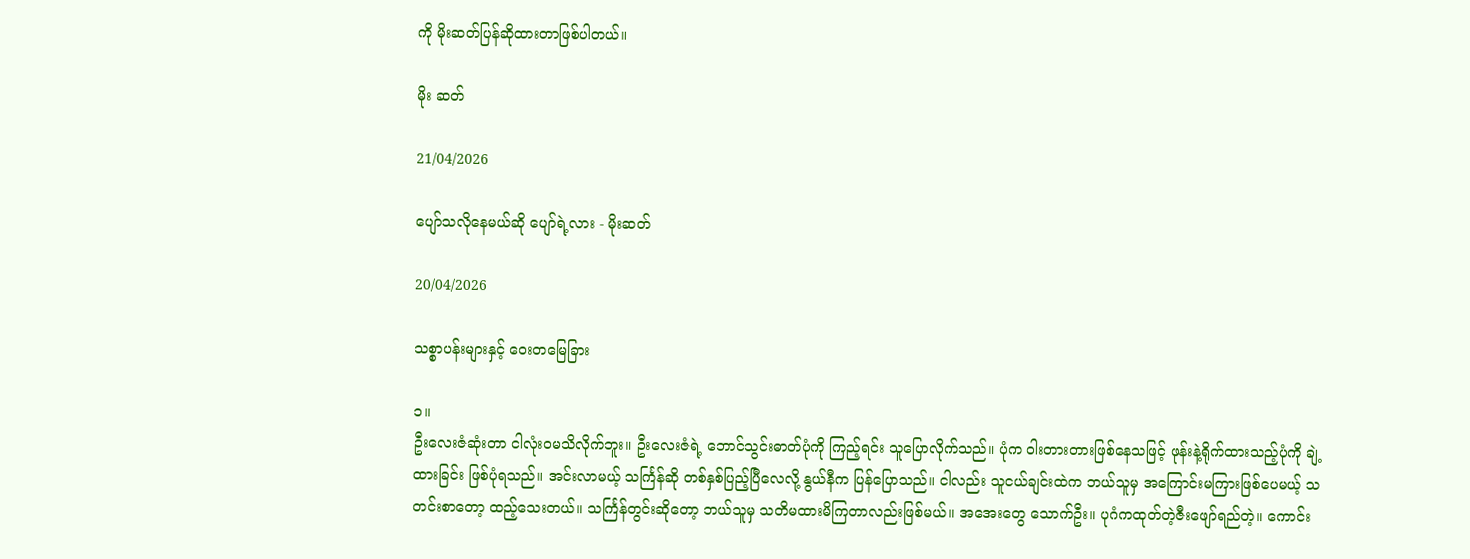ကို မိုးဆတ်ပြန်ဆိုထားတာဖြစ်ပါတယ်။

မိုး ဆတ်

21/04/2026

ပျော်သလိုနေမယ်ဆို ပျော်ရဲ့လား - မိုးဆတ်

20/04/2026

သစ္စာပန်းများနှင့် ဝေးတမြေခြား

၁။
ဦးလေးဇံဆုံးတာ ငါလုံးဝမသိလိုက်ဘူး။ ဦးလေးဇံရဲ့ ဘောင်သွင်းဓာတ်ပုံကို ကြည့်ရင်း သူပြောလိုက်သည်။ ပုံက ဝါးတားတားဖြစ်နေသဖြင့် ဖုန်းနဲ့ရိုက်ထားသည့်ပုံကို ချဲ့ထားခြင်း ဖြစ်ပုံရသည်။ အင်းလာမယ့် သင်္ကြန်ဆို တစ်နှစ်ပြည့်ပြီလေလို့ နွယ်နီက ပြန်ပြောသည်။ ငါလည်း သူငယ်ချင်းထဲက ဘယ်သူမှ အကြောင်းမကြားဖြစ်ပေမယ့် သတင်းစာတော့ ထည့်သေးတယ်။ သင်္ကြန်တွင်းဆိုတော့ ဘယ်သူမှ သတိမထားမိကြတာလည်းဖြစ်မယ်။ အအေးတွေ သောက်ဦး။ ပုဂံကထုတ်တဲ့ဇီးဖျော်ရည်တဲ့။ ကောင်း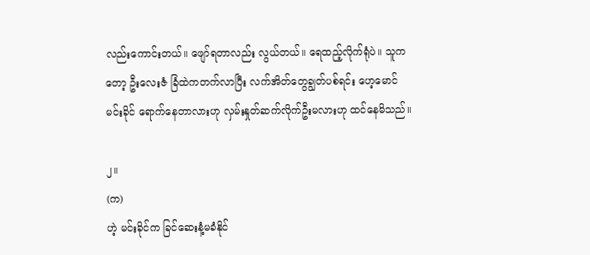လည်းကောင်းတယ်။ ဖျော်ရတာလည်း လွယ်တယ်။ ရေထည့်လိုက်ရုံပဲ။ သူကတော့ ဦးလေးဇံ ခြံထဲကတက်လာပြီး လက်အိတ်တွေချွတ်ပစ်ရင်း ဟေ့မောင်မင်းခိုင် ရောက်နေတာလားဟု လှမ်းနှုတ်ဆက်လိုက်ဦးမလားဟု ထင်နေမိသည်။

၂။
(က)
ဟဲ့ မင်းခိုင်က ခြင်ဆေးနံ့မခံနိုင်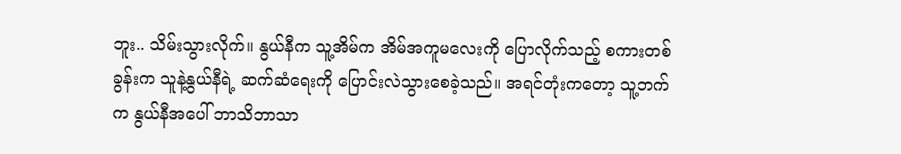ဘူး.. သိမ်းသွားလိုက်။ နွယ်နီက သူ့အိမ်က အိမ်အကူမလေးကို ပြောလိုက်သည့် စကားတစ်ခွန်းက သူနဲ့နွယ်နီရဲ့ ဆက်ဆံရေးကို ပြောင်းလဲသွားစေခဲ့သည်။ အရင်တုံးကတော့ သူ့ဘက်က နွယ်နီအပေါ် ဘာသိဘာသာ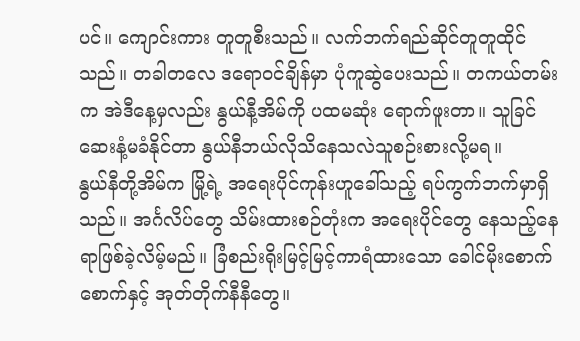ပင်။ ကျောင်းကား တူတူစီးသည်။ လက်ဘက်ရည်ဆိုင်တူတူထိုင်သည်။ တခါတလေ ဒရောဝင်ချိန်မှာ ပုံကူဆွဲပေးသည်။ တကယ်တမ်းက အဲဒီနေ့မှလည်း နွယ်နီ့အိမ်ကို ပထမဆုံး ရောက်ဖူးတာ။ သူခြင်ဆေးနံ့မခံနိုင်တာ နွယ်နီဘယ်လိုသိနေသလဲသူစဉ်းစားလို့မရ။
နွယ်နီတို့အိမ်က မြို့ရဲ့ အရေးပိုင်ကုန်းဟူခေါ်သည့် ရပ်ကွက်ဘက်မှာရှိသည်။ အင်္ဂလိပ်တွေ သိမ်းထားစဉ်တုံးက အရေးပိုင်တွေ နေသည့်နေရာဖြစ်ခဲ့လိမ့်မည်။ ခြံစည်းရိုးမြင့်မြင့်ကာရံထားသော ခေါင်မိုးစောက်စောက်နှင့် အုတ်တိုက်နီနီတွေ။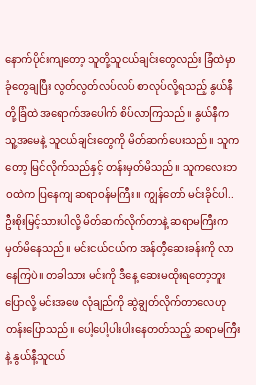နောက်ပိုင်းကျတော့ သူတို့သူငယ်ချင်းတွေလည်း ခြံထဲမှာခုံတွေချပြီး လွတ်လွတ်လပ်လပ် စာလုပ်လို့ရသည့် နွယ်နီတို့ခြံထဲ အရောက်အပေါက် စိပ်လာကြသည်။ နွယ်နီက သူ့အမေနဲ့ သူငယ်ချင်းတွေကို မိတ်ဆက်ပေးသည်။ သူကတော့ မြင်လိုက်သည်နှင့် တန်းမှတ်မိသည်။ သူကလေးဘဝထဲက ပြနေကျ ဆရာဝန်မကြီး။ ကျွန်တော် မင်းခိုင်ပါ..ဦးစိုးမြင့်သားပါလို့ မိတ်ဆက်လိုက်တာနဲ့ ဆရာမကြီးက မှတ်မိနေသည်။ မင်းငယ်ငယ်က အန်တီ့ဆေးခန်းကို လာနေကြပဲ။ တခါသား မင်းကို ဒီနေ့ ဆေးမထိုးရတော့ဘူးပြောလို့ မင်းအဖေ လုံချည်ကို ဆွဲချွတ်လိုက်တာလေဟု တန်းပြောသည်။ ပေါ့ပေါ့ပါးပါးနေတတ်သည့် ဆရာမကြီးနဲ့ နွယ်နီ့သူငယ်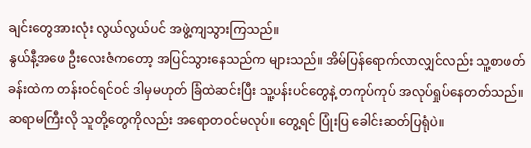ချင်းတွေအားလုံး လွယ်လွယ်ပင် အဖွဲ့ကျသွားကြသည်။
နွယ်နီ့အဖေ ဦးလေးဇံကတော့ အပြင်သွားနေသည်က များသည်။ အိမ်ပြန်ရောက်လာလျှင်လည်း သူ့စာဖတ်ခန်းထဲက တန်းဝင်ရင်ဝင် ဒါမှမဟုတ် ခြံထဲဆင်းပြီး သူ့ပန်းပင်တွေနဲ့ တကုပ်ကုပ် အလုပ်ရှုပ်နေတတ်သည်။ ဆရာမကြီးလို သူတို့တွေကိုလည်း အရောတဝင်မလုပ်။ တွေ့ရင် ပြုံးပြ ခေါင်းဆတ်ပြရုံပဲ။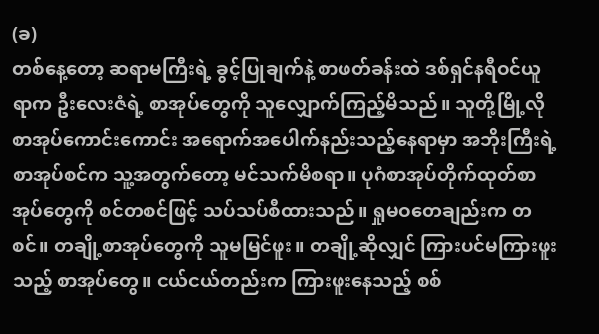(ခ)
တစ်နေ့တော့ ဆရာမကြီးရဲ့ ခွင့်ပြုချက်နဲ့ စာဖတ်ခန်းထဲ ဒစ်ရှင်နရီဝင်ယူရာက ဦးလေးဇံရဲ့ စာအုပ်တွေကို သူလျှောက်ကြည့်မိသည်။ သူတို့မြို့လို စာအုပ်ကောင်းကောင်း အရောက်အပေါက်နည်းသည့်နေရာမှာ အဘိုးကြီးရဲ့ စာအုပ်စင်က သူ့အတွက်တော့ မင်သက်မိစရာ။ ပုဂံစာအုပ်တိုက်ထုတ်စာအုပ်တွေကို စင်တစင်ဖြင့် သပ်သပ်စီထားသည်။ ရှုမဝတေချည်းက တစင်။ တချို့စာအုပ်တွေကို သူမမြင်ဖူး။ တချို့ဆိုလျှင် ကြားပင်မကြားဖူးသည့် စာအုပ်တွေ။ ငယ်ငယ်တည်းက ကြားဖူးနေသည့် စစ်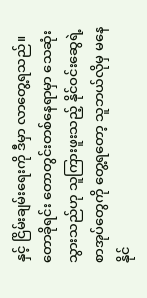နှင့် ငြိမ်းချမ်းရေးကို ဒီမှာ လာတွေ့ရသည်။ တောခိုရင်း တောတွင်းတစ်နေရာမှာ သေဆုံးသွားသည်ဟု သူကြားဖူးသည့် နိုင်ဝင်းဆွေရဲ့ စာအုပ်တွေကို တွေ့ရတော့ သူဘယ်လိုမှ မနေနိုင်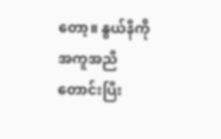တော့။ နွယ်နီကို အကူအညီတောင်းပြီး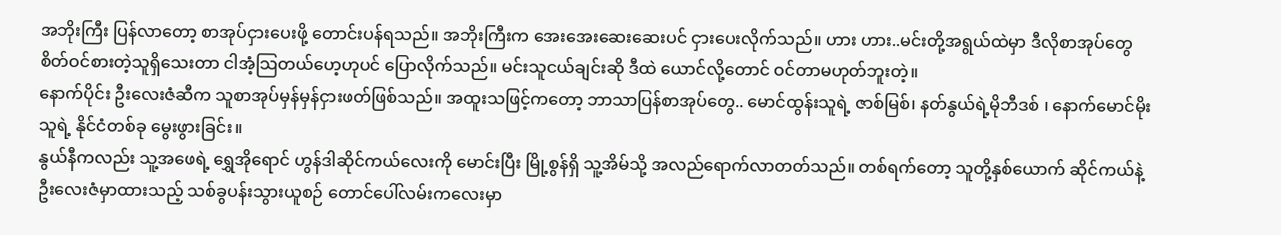အဘိုးကြီး ပြန်လာတော့ စာအုပ်ငှားပေးဖို့ တောင်းပန်ရသည်။ အဘိုးကြီးက အေးအေးဆေးဆေးပင် ငှားပေးလိုက်သည်။ ဟား ဟား..မင်းတို့အရွယ်ထဲမှာ ဒီလိုစာအုပ်တွေ စိတ်ဝင်စားတဲ့သူရှိသေးတာ ငါအံ့သြတယ်ဟေ့ဟုပင် ပြောလိုက်သည်။ မင်းသူငယ်ချင်းဆို ဒီထဲ ယောင်လို့တောင် ဝင်တာမဟုတ်ဘူးတဲ့။
နောက်ပိုင်း ဦးလေးဇံဆီက သူစာအုပ်မှန်မှန်ငှားဖတ်ဖြစ်သည်။ အထူးသဖြင့်ကတော့ ဘာသာပြန်စာအုပ်တွေ.. မောင်ထွန်းသူရဲ့ ဇာစ်မြစ်၊ နတ်နွယ်ရဲ့မိုဘီဒစ် ၊ နောက်မောင်မိုးသူရဲ့ နိုင်ငံတစ်ခု မွေးဖွားခြင်း။
နွယ်နီကလည်း သူ့အဖေရဲ့ ရွှေအိုရောင် ဟွန်ဒါဆိုင်ကယ်လေးကို မောင်းပြီး မြို့စွန်ရှိ သူ့အိမ်သို့ အလည်ရောက်လာတတ်သည်။ တစ်ရက်တော့ သူတို့နှစ်ယောက် ဆိုင်ကယ်နဲ့ ဦးလေးဇံမှာထားသည့် သစ်ခွပန်းသွားယူစဉ် တောင်ပေါ်လမ်းကလေးမှာ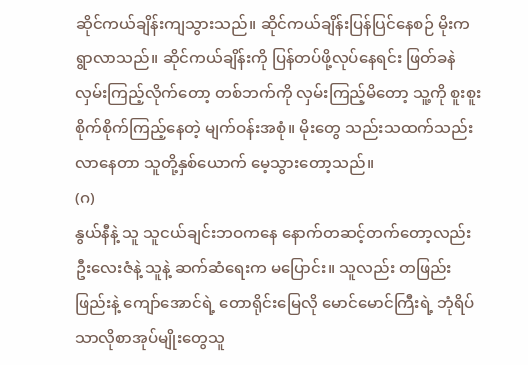ဆိုင်ကယ်ချိန်းကျသွားသည်။ ဆိုင်ကယ်ချိန်းပြန်ပြင်နေစဉ် မိုးကရွာလာသည်။ ဆိုင်ကယ်ချိန်းကို ပြန်တပ်ဖို့လုပ်နေရင်း ဖြတ်ခနဲလှမ်းကြည့်လိုက်တော့ တစ်ဘက်ကို လှမ်းကြည့်မိတော့ သူ့ကို စူးစူးစိုက်စိုက်ကြည့်နေတဲ့ မျက်ဝန်းအစုံ။ မိုးတွေ သည်းသထက်သည်းလာနေတာ သူတို့နှစ်ယောက် မေ့သွားတော့သည်။
(ဂ)
နွယ်နီနဲ့ သူ သူငယ်ချင်းဘဝကနေ နောက်တဆင့်တက်တော့လည်း ဦးလေးဇံနဲ့ သူနဲ့ ဆက်ဆံရေးက မပြောင်း။ သူလည်း တဖြည်းဖြည်းနဲ့ ကျော်အောင်ရဲ့ တောရိုင်းမြေလို မောင်မောင်ကြီးရဲ့ ဘုံရိပ်သာလိုစာအုပ်မျိုးတွေသူ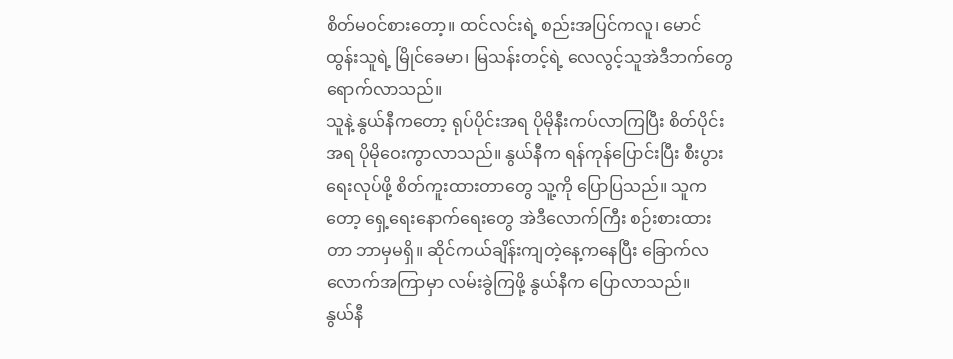စိတ်မဝင်စားတော့။ ထင်လင်းရဲ့ စည်းအပြင်ကလူ၊ မောင်ထွန်းသူရဲ့ မြိုင်ခေမာ၊ မြသန်းတင့်ရဲ့ လေလွင့်သူအဲဒီဘက်တွေ ရောက်လာသည်။
သူနဲ့ နွယ်နီကတော့ ရုပ်ပိုင်းအရ ပိုမိုနီးကပ်လာကြပြီး စိတ်ပိုင်းအရ ပိုမိုဝေးကွာလာသည်။ နွယ်နီက ရန်ကုန်ပြောင်းပြီး စီးပွားရေးလုပ်ဖို့ စိတ်ကူးထားတာတွေ သူ့ကို ပြောပြသည်။ သူကတော့ ရှေ့ရေးနောက်ရေးတွေ အဲဒီလောက်ကြီး စဉ်းစားထားတာ ဘာမှမရှိ။ ဆိုင်ကယ်ချိန်းကျတဲ့နေ့ကနေပြီး ခြောက်လလောက်အကြာမှာ လမ်းခွဲကြဖို့ နွယ်နီက ပြောလာသည်။
နွယ်နီ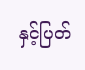နှင့်ပြတ်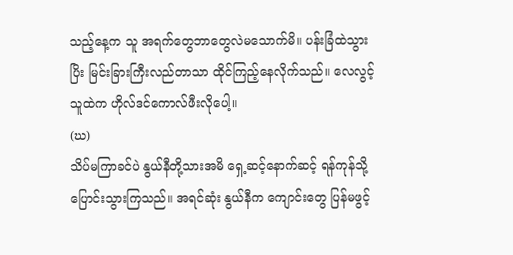သည့်နေ့က သူ အရက်တွေဘာတွေလဲမသောက်မိ။ ပန်းခြံထဲသွားပြိး မြင်းခြားကြီးလည်တာသာ ထိုင်ကြည့်နေလိုက်သည်။ လေလွင့်သူထဲက ဟိုလ်ဒင်ကောလ်ဖီးလိုပေါ့။
(ဃ)
သိပ်မကြာခင်ပဲ နွယ်နီတို့သားအမိ ရှေ့ဆင့်နောက်ဆင့် ရန်ကုန်သို့ ပြောင်းသွားကြသည်။ အရင်ဆုံး နွယ်နီက ကျောင်းတွေ ပြန်မဖွင့်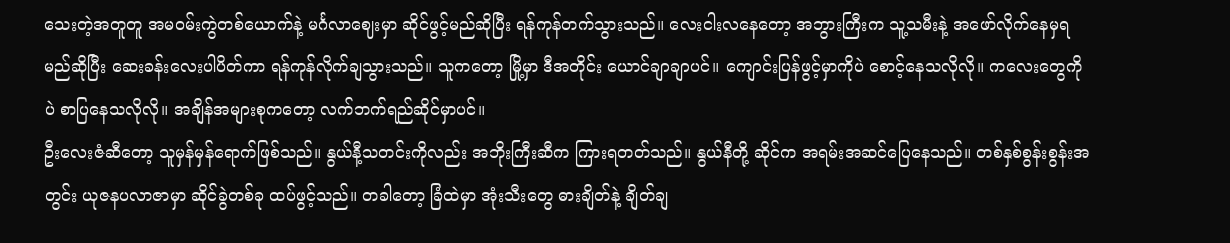သေးတဲ့အတူတူ အမဝမ်းကွဲတစ်ယောက်နဲ့ မင်္ဂလာဈေးမှာ ဆိုင်ဖွင့်မည်ဆိုပြီး ရန်ကုန်တက်သွားသည်။ လေးငါးလနေတော့ အဘွားကြီးက သူ့သမီးနဲ့ အဖော်လိုက်နေမှရမည်ဆိုပြီး ဆေးခန်းလေးပါပိတ်ကာ ရန်ကုန်လိုက်ချသွားသည်။ သူကတော့ မြို့မှာ ဒီအတိုင်း ယောင်ချာချာပင်။ ကျောင်းပြန်ဖွင့်မှာကိုပဲ စောင့်နေသလိုလို။ ကလေးတွေကိုပဲ စာပြနေသလိုလို။ အချိန်အများစုကတော့ လက်ဘက်ရည်ဆိုင်မှာပင်။
ဦးလေးဇံဆီတော့ သူမှန်မှန်ရောက်ဖြစ်သည်။ နွယ်နီ့သတင်းကိုလည်း အဘိုးကြီးဆီက ကြားရတတ်သည်။ နွယ်နီတို့ ဆိုင်က အရမ်းအဆင်ပြေနေသည်။ တစ်နှစ်စွန်းစွန်းအတွင်း ယုဇနပလာဇာမှာ ဆိုင်ခွဲတစ်ခု ထပ်ဖွင့်သည်။ တခါတော့ ခြံထဲမှာ အုံးသီးတွေ ဓားချိတ်နဲ့ ချိတ်ချ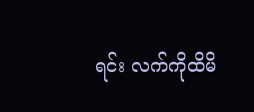ရင်း လက်ကိုထိမိ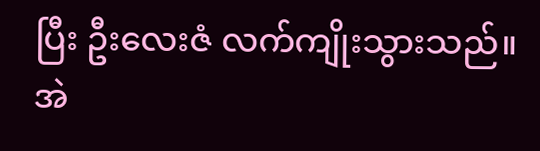ပြီး ဦးလေးဇံ လက်ကျိုးသွားသည်။ အဲ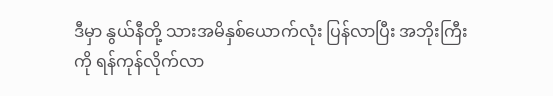ဒီမှာ နွယ်နီတို့ သားအမိနှစ်ယောက်လုံး ပြန်လာပြီး အဘိုးကြီးကို ရန်ကုန်လိုက်လာ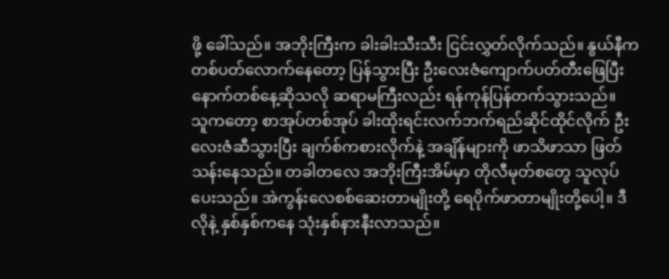ဖို့ ခေါ်သည်။ အဘိုးကြီးက ခါးခါးသီးသီး ငြင်းလွှတ်လိုက်သည်။ နွယ်နီက တစ်ပတ်လောက်နေတော့ ပြန်သွားပြီး ဦးလေးဇံကျောက်ပတ်တီးဖြေပြီး နောက်တစ်နေ့ဆိုသလို ဆရာမကြီးလည်း ရန်ကုန်ပြန်တက်သွားသည်။
သူကတော့ စာအုပ်တစ်အုပ် ခါးထိုးရင်းလက်ဘက်ရည်ဆိုင်ထိုင်လိုက် ဦးလေးဇံဆီသွားပြီး ချက်စ်ကစားလိုက်နဲ့ အချိန်များကို ဖာသိဖာသာ ဖြတ်သန်းနေသည်။ တခါတလေ အဘိုးကြီးအိမ်မှာ တိုလီမုတ်စတွေ သူလုပ်ပေးသည်။ အဲကွန်းလေစစ်ဆေးတာမျိုးတို့ ရေပိုက်ဖာတာမျိုးတို့ပေါ့။ ဒီလိုနဲ့ နှစ်နှစ်ကနေ သုံးနှစ်နားနီးလာသည်။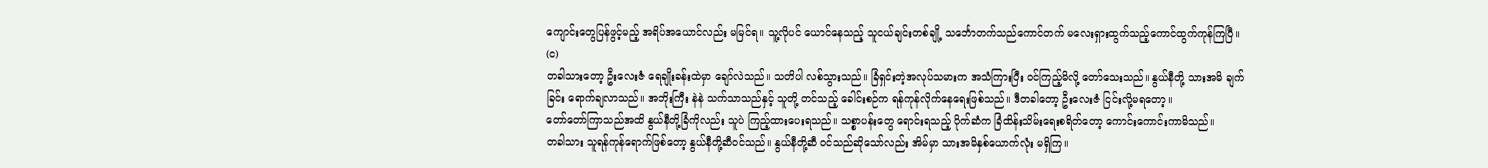ကျောင်းတွေပြန်ဖွင့်မည့် အရိပ်အယောင်လည်း မမြင်ရ။ သူ့လိုပင် ယောင်နေသည့် သူငယ်ချင်းတစ်ချို့ သင်္ဘောတက်သည်ကောင်တက် မလေးရှားထွက်သည့်ကောင်ထွက်ကုန်ကြပြီ။
(င)
တခါသားတော့ ဦးလေးဇံ ရေချိုးခန်းထဲမှာ ချော်လဲသည်။ သတိပါ လစ်သွားသည်။ ခြံရှင်းတဲ့အလုပ်သမားက အသံကြားပြီး ဝင်ကြည့်မိလို့ တော်သေးသည်။ နွယ်နီတို့ သားအမိ ချက်ခြင်း ရောက်ချလာသည်။ အဘိုးကြီး နဲနဲ သက်သာသည်နှင့် သူတို့ တင်သည့် ခေါင်းစဉ်က ရန်ကုန်လိုက်နေရေးဖြစ်သည်။ ဒီတခါတော့ ဦးလေးဇံ ငြင်းလို့မရတော့။
တော်တော်ကြာသည်အထိ နွယ်နီတို့ခြံကိုလည်း သူပဲ ကြည့်ထားပေးရသည်။ သစ္စာပန်းတွေ ရောင်းရသည့် ပိုက်ဆံက ခြံထိန်းသိမ်းရေးစရိတ်တော့ ကောင်းကောင်းကာမိသည်။
တခါသား သူရန်ကုန်ရောက်ဖြစ်တော့ နွယ်နီတို့ဆီဝင်သည်။ နွယ်နီတို့ဆီ ဝင်သည်ဆိုသော်လည်း အိမ်မှာ သားအမိနှစ်ယောက်လုံး မရှိကြ။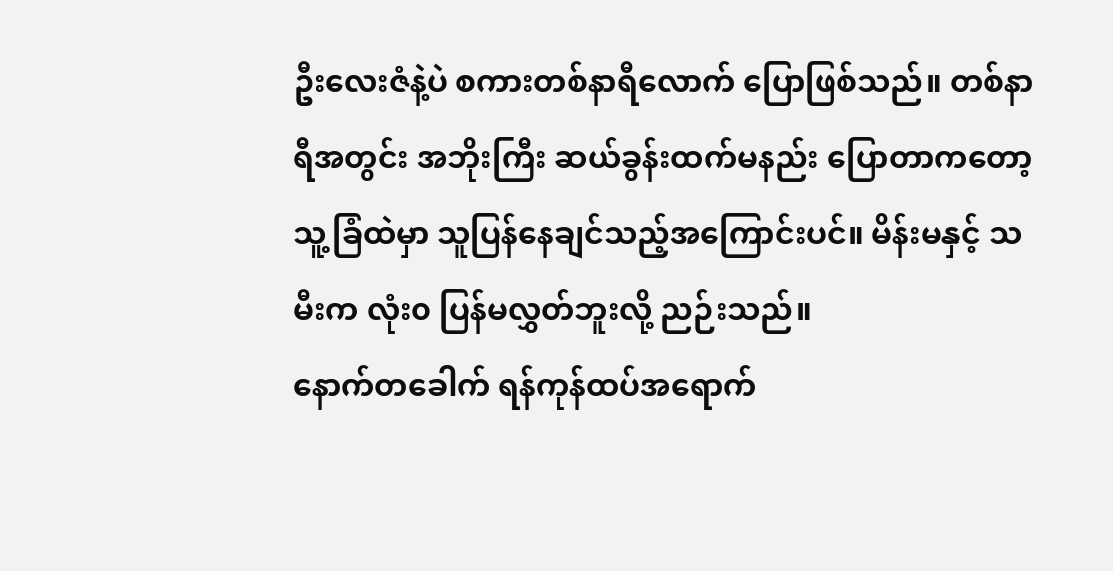ဦးလေးဇံနဲ့ပဲ စကားတစ်နာရီလောက် ပြောဖြစ်သည်။ တစ်နာရီအတွင်း အဘိုးကြီး ဆယ်ခွန်းထက်မနည်း ပြောတာကတော့ သူ့ခြံထဲမှာ သူပြန်နေချင်သည့်အကြောင်းပင်။ မိန်းမနှင့် သမီးက လုံး၀ ပြန်မလွှတ်ဘူးလို့ ညဉ်းသည်။
နောက်တခေါက် ရန်ကုန်ထပ်အရောက်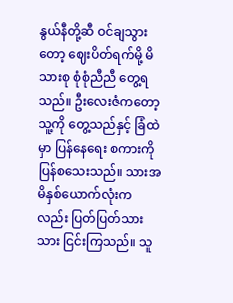နွယ်နီတို့ဆီ ဝင်ချသွားတော့ ဈေးပိတ်ရက်မို့ မိသားစု စုံစုံညီညီ တွေ့ရသည်။ ဦးလေးဇံကတော့ သူ့ကို တွေ့သည်နှင့် ခြံထဲမှာ ပြန်နေရေး စကားကို ပြန်စသေးသည်။ သားအမိနှစ်ယောက်လုံးကလည်း ပြတ်ပြတ်သားသား ငြင်းကြသည်။ သူ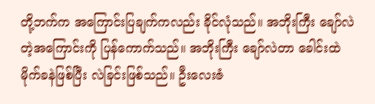တို့ဘက်က အကြောင်းပြချက်ကလည်း ခိုင်လုံသည်။ အဘိုးကြီး ချော်လဲတဲ့အကြောင်းကို ပြန်ကောက်သည်။ အဘိုးကြီး ချော်လဲတာ ခေါင်းထဲမိုက်ခနဲဖြစ်ပြီး လဲခြင်းဖြစ်သည်။ ဦးလေးဇံ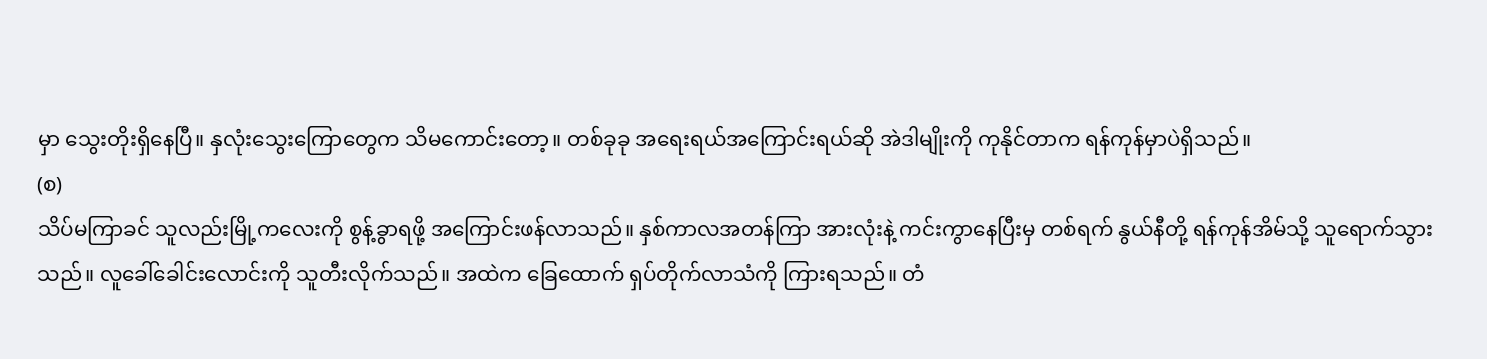မှာ သွေးတိုးရှိနေပြီ။ နှလုံးသွေးကြောတွေက သိမကောင်းတော့။ တစ်ခုခု အရေးရယ်အကြောင်းရယ်ဆို အဲဒါမျိုးကို ကုနိုင်တာက ရန်ကုန်မှာပဲရှိသည်။
(စ)
သိပ်မကြာခင် သူလည်းမြို့ကလေးကို စွန့်ခွာရဖို့ အကြောင်းဖန်လာသည်။ နှစ်ကာလအတန်ကြာ အားလုံးနဲ့ ကင်းကွာနေပြီးမှ တစ်ရက် နွယ်နီတို့ ရန်ကုန်အိမ်သို့ သူရောက်သွားသည်။ လူခေါ်ခေါင်းလောင်းကို သူတီးလိုက်သည်။ အထဲက ခြေထောက် ရှပ်တိုက်လာသံကို ကြားရသည်။ တံ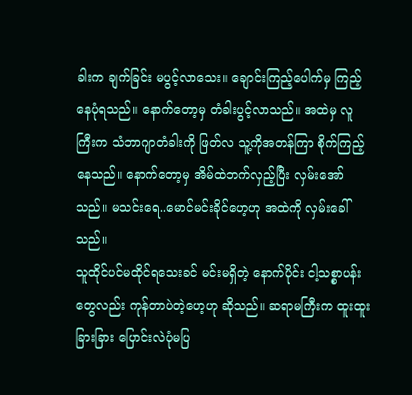ခါးက ချက်ခြင်း မပွင့်လာသေး။ ချောင်းကြည့်ပေါက်မှ ကြည့်နေပုံရသည်။ နောက်တော့မှ တံခါးပွင့်လာသည်။ အထဲမှ လူကြီးက သံဘာဂျာတံခါးကို ဖြတ်လ သူ့ကိုအတန်ကြာ စိုက်ကြည့်နေသည်။ နောက်တော့မှ အိမ်ထဲဘက်လှည့်ပြီး လှမ်းအော်သည်။ မသင်းရေ..မောင်မင်းခိုင်ဟေ့ဟု အထဲကို လှမ်းခေါ်သည်။
သူထိုင်ပင်မထိုင်ရသေးခင် မင်းမရှိတဲ့ နောက်ပိုင်း ငါ့သစ္စာပန်းတွေလည်း ကုန်တာပဲတဲ့ဟေ့ဟု ဆိုသည်။ ဆရာမကြီးက ထူးထူးခြားခြား ပြောင်းလဲပုံမပြ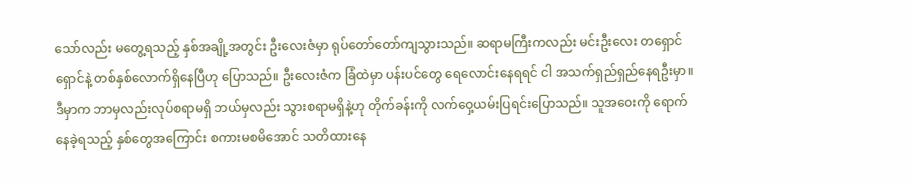သော်လည်း မတွေ့ရသည့် နှစ်အချို့အတွင်း ဦးလေးဇံမှာ ရုပ်တော်တော်ကျသွားသည်။ ဆရာမကြီးကလည်း မင်းဦးလေး တရှောင်ရှောင်နဲ့ တစ်နှစ်လောက်ရှိနေပြီဟု ပြောသည်။ ဦးလေးဇံက ခြံထဲမှာ ပန်းပင်တွေ ရေလောင်းနေရရင် ငါ အသက်ရှည်ရှည်နေရဦးမှာ။ ဒီမှာက ဘာမှလည်းလုပ်စရာမရှိ ဘယ်မှလည်း သွားစရာမရှိနဲ့ဟု တိုက်ခန်းကို လက်ဝှေ့ယမ်းပြရင်းပြောသည်။ သူအဝေးကို ရောက်နေခဲ့ရသည့် နှစ်တွေအကြောင်း စကားမစမိအောင် သတိထားနေ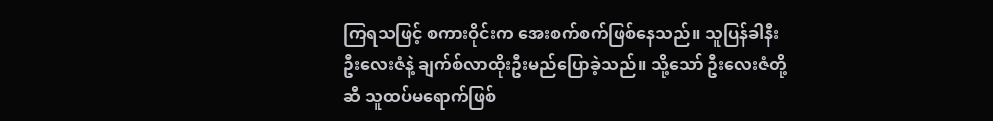ကြရသဖြင့် စကားဝိုင်းက အေးစက်စက်ဖြစ်နေသည်။ သူပြန်ခါနီး ဦးလေးဇံနဲ့ ချက်စ်လာထိုးဦးမည်ပြောခဲ့သည်။ သို့သော် ဦးလေးဇံတို့ဆီ သူထပ်မရောက်ဖြစ်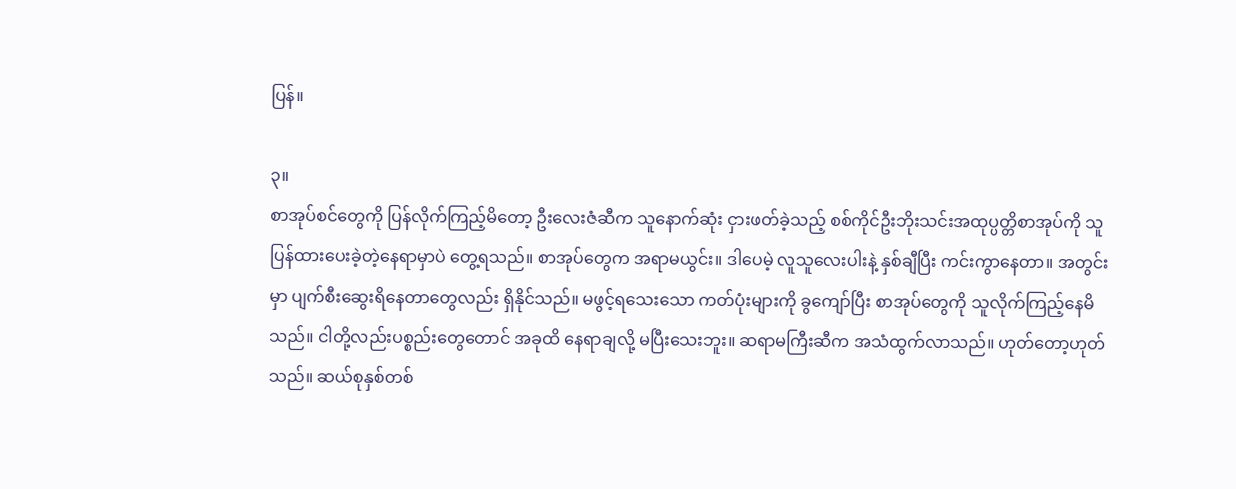ပြန်။

၃။
စာအုပ်စင်တွေကို ပြန်လိုက်ကြည့်မိတော့ ဦးလေးဇံဆီက သူနောက်ဆုံး ငှားဖတ်ခဲ့သည့် စစ်ကိုင်ဦးဘိုးသင်းအထုပ္ပတ္တိစာအုပ်ကို သူပြန်ထားပေးခဲ့တဲ့နေရာမှာပဲ တွေ့ရသည်။ စာအုပ်တွေက အရာမယွင်း။ ဒါပေမဲ့ လူသူလေးပါးနဲ့ နှစ်ချီပြီး ကင်းကွာနေတာ။ အတွင်းမှာ ပျက်စီးဆွေးရိနေတာတွေလည်း ရှိနိုင်သည်။ မဖွင့်ရသေးသော ကတ်ပုံးများကို ခွကျော်ပြီး စာအုပ်တွေကို သူလိုက်ကြည့်နေမိသည်။ ငါတို့လည်းပစ္စည်းတွေတောင် အခုထိ နေရာချလို့ မပြီးသေးဘူး။ ဆရာမကြီးဆီက အသံထွက်လာသည်။ ဟုတ်တော့ဟုတ်သည်။ ဆယ်စုနှစ်တစ်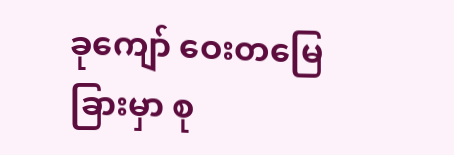ခုကျော် ဝေးတမြေခြားမှာ စု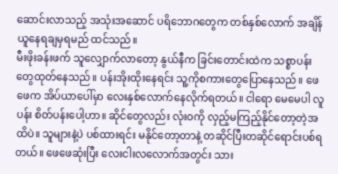ဆောင်းလာသည့် အသုံးအဆောင် ပရိဘောဂတွေက တစ်နှစ်လောက် အချိန်ယူနေရချမှရမည် ထင်သည်။
မီးဖိုးခန်းဖက် သူလျှောက်လာတော့ နွယ်နီက ခြင်းတောင်းထဲက သစ္စာပန်းတွေထုတ်နေသည်။ ပန်းအိုးထိုးနေရင်း သူ့ကိုစကားတွေပြောနေသည်။ ဖေဖေက အိပ်ယာပေါ်မှာ လေးနှစ်လောက်နေလိုက်ရတယ်။ ငါရော မေမေပါ လူပန်း စိတ်ပန်းပေါ့ဟာ။ ဆိုင်တွေလည်း လုံးဝကို လှည့်မကြည့်နိုင်တော့တဲ့အထိပဲ။ သူများနဲ့ပဲ ပစ်ထားရင်း မနိုင်တော့တာနဲ့ တဆိုင်ပြီးတဆိုင်ရောင်းပစ်ရတယ်။ ဖေဖေဆုံးပြီး လေးငါးလလောက်အတွင်း သား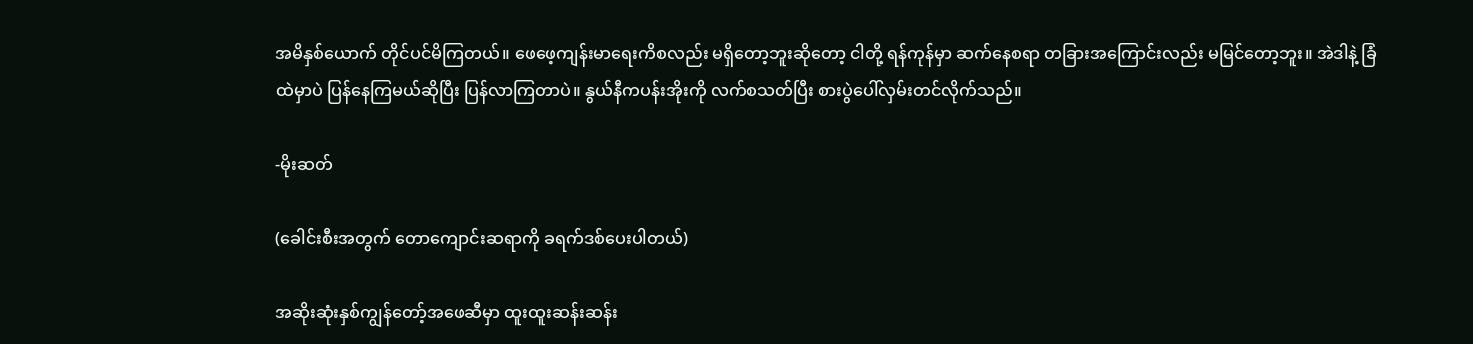အမိနှစ်ယောက် တိုင်ပင်မိကြတယ်။ ဖေဖေ့ကျန်းမာရေးကိစလည်း မရှိတော့ဘူးဆိုတော့ ငါတို့ ရန်ကုန်မှာ ဆက်နေစရာ တခြားအကြောင်းလည်း မမြင်တော့ဘူး။ အဲဒါနဲ့ ခြံထဲမှာပဲ ပြန်နေကြမယ်ဆိုပြီး ပြန်လာကြတာပဲ။ နွယ်နီကပန်းအိုးကို လက်စသတ်ပြီး စားပွဲပေါ်လှမ်းတင်လိုက်သည်။

-မိုးဆတ်

(ခေါင်းစီးအတွက် တောကျောင်းဆရာကို ခရက်ဒစ်ပေးပါတယ်)

အဆိုးဆုံးနှစ်ကျွန်တော့်အဖေဆီမှာ ထူးထူးဆန်းဆန်း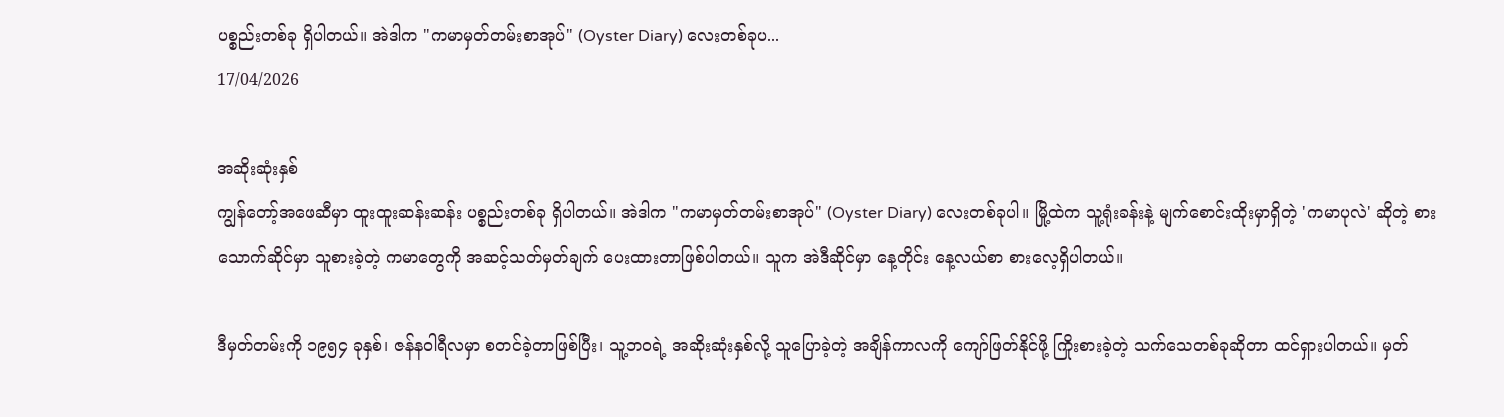ပစ္စည်းတစ်ခု ရှိပါတယ်။ အဲဒါက "ကမာမှတ်တမ်းစာအုပ်" (Oyster Diary) လေးတစ်ခုပ...
17/04/2026

အဆိုးဆုံးနှစ်
ကျွန်တော့်အဖေဆီမှာ ထူးထူးဆန်းဆန်း ပစ္စည်းတစ်ခု ရှိပါတယ်။ အဲဒါက "ကမာမှတ်တမ်းစာအုပ်" (Oyster Diary) လေးတစ်ခုပါ။ မြို့ထဲက သူ့ရုံးခန်းနဲ့ မျက်စောင်းထိုးမှာရှိတဲ့ 'ကမာပုလဲ' ဆိုတဲ့ စားသောက်ဆိုင်မှာ သူစားခဲ့တဲ့ ကမာတွေကို အဆင့်သတ်မှတ်ချက် ပေးထားတာဖြစ်ပါတယ်။ သူက အဲဒီဆိုင်မှာ နေ့တိုင်း နေ့လယ်စာ စားလေ့ရှိပါတယ်။

ဒီမှတ်တမ်းကို ၁၉၅၄ ခုနှစ်၊ ဇန်နဝါရီလမှာ စတင်ခဲ့တာဖြစ်ပြီး၊ သူ့ဘဝရဲ့ အဆိုးဆုံးနှစ်လို့ သူပြောခဲ့တဲ့ အချိန်ကာလကို ကျော်ဖြတ်နိုင်ဖို့ ကြိုးစားခဲ့တဲ့ သက်သေတစ်ခုဆိုတာ ထင်ရှားပါတယ်။ မှတ်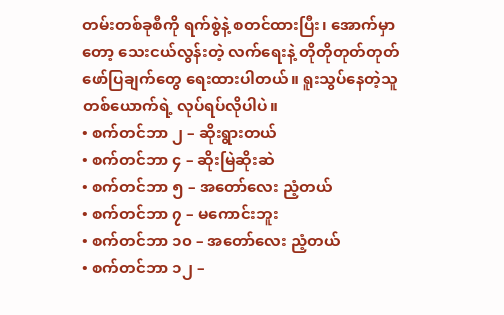တမ်းတစ်ခုစီကို ရက်စွဲနဲ့ စတင်ထားပြီး၊ အောက်မှာတော့ သေးငယ်လွန်းတဲ့ လက်ရေးနဲ့ တိုတိုတုတ်တုတ် ဖော်ပြချက်တွေ ရေးထားပါတယ်။ ရူးသွပ်နေတဲ့သူတစ်ယောက်ရဲ့ လုပ်ရပ်လိုပါပဲ။
• စက်တင်ဘာ ၂ – ဆိုးရွားတယ်
• စက်တင်ဘာ ၄ – ဆိုးမြဲဆိုးဆဲ
• စက်တင်ဘာ ၅ – အတော်လေး ညံ့တယ်
• စက်တင်ဘာ ၇ – မကောင်းဘူး
• စက်တင်ဘာ ၁၀ – အတော်လေး ညံ့တယ်
• စက်တင်ဘာ ၁၂ –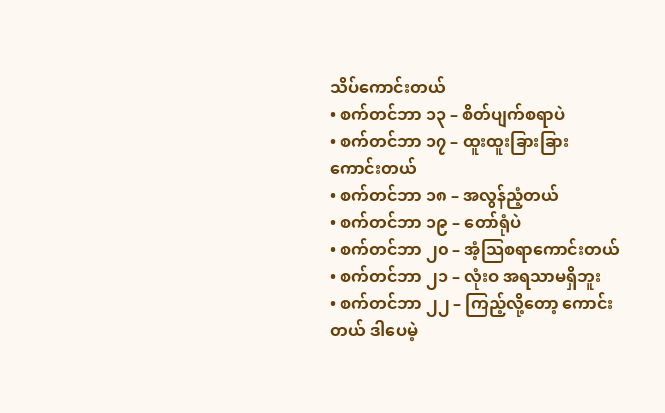သိပ်ကောင်းတယ်
• စက်တင်ဘာ ၁၃ – စိတ်ပျက်စရာပဲ
• စက်တင်ဘာ ၁၇ – ထူးထူးခြားခြား ကောင်းတယ်
• စက်တင်ဘာ ၁၈ – အလွန်ညံ့တယ်
• စက်တင်ဘာ ၁၉ – တော်ရုံပဲ
• စက်တင်ဘာ ၂၀ – အံ့သြစရာကောင်းတယ်
• စက်တင်ဘာ ၂၁ – လုံးဝ အရသာမရှိဘူး
• စက်တင်ဘာ ၂၂ – ကြည့်လို့တော့ ကောင်းတယ် ဒါပေမဲ့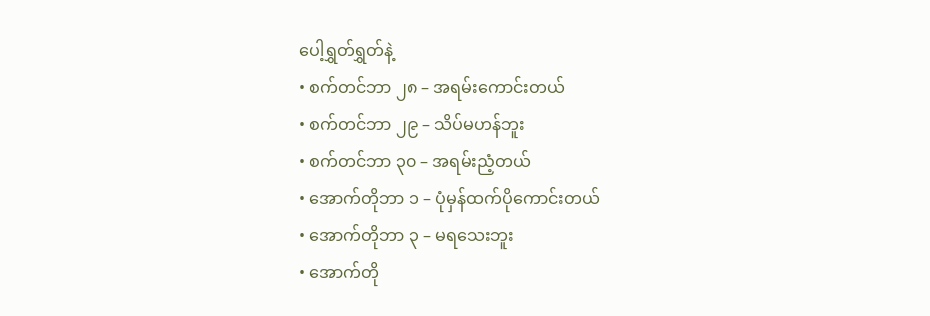ပေါ့ရွှတ်ရွှတ်နဲ့
• စက်တင်ဘာ ၂၈ – အရမ်းကောင်းတယ်
• စက်တင်ဘာ ၂၉ – သိပ်မဟန်ဘူး
• စက်တင်ဘာ ၃၀ – အရမ်းညံ့တယ်
• အောက်တိုဘာ ၁ – ပုံမှန်ထက်ပိုကောင်းတယ်
• အောက်တိုဘာ ၃ – မရသေးဘူး
• အောက်တို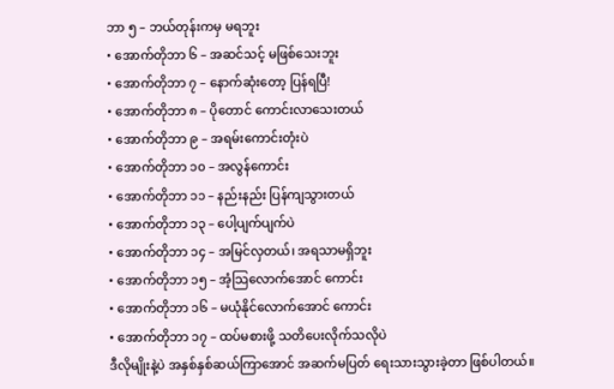ဘာ ၅ – ဘယ်တုန်းကမှ မရဘူး
• အောက်တိုဘာ ၆ – အဆင်သင့် မဖြစ်သေးဘူး
• အောက်တိုဘာ ၇ – နောက်ဆုံးတော့ ပြန်ရပြီ!
• အောက်တိုဘာ ၈ – ပိုတောင် ကောင်းလာသေးတယ်
• အောက်တိုဘာ ၉ – အရမ်းကောင်းတုံးပဲ
• အောက်တိုဘာ ၁၀ – အလွန်ကောင်း
• အောက်တိုဘာ ၁၁ – နည်းနည်း ပြန်ကျသွားတယ်
• အောက်တိုဘာ ၁၃ – ပေါ့ပျက်ပျက်ပဲ
• အောက်တိုဘာ ၁၄ – အမြင်လှတယ်၊ အရသာမရှိဘူး
• အောက်တိုဘာ ၁၅ – အံ့သြလောက်အောင် ကောင်း
• အောက်တိုဘာ ၁၆ – မယုံနိုင်လောက်အောင် ကောင်း
• အောက်တိုဘာ ၁၇ – ထပ်မစားဖို့ သတိပေးလိုက်သလိုပဲ
ဒီလိုမျိုးနဲ့ပဲ အနှစ်နှစ်ဆယ်ကြာအောင် အဆက်မပြတ် ရေးသားသွားခဲ့တာ ဖြစ်ပါတယ်။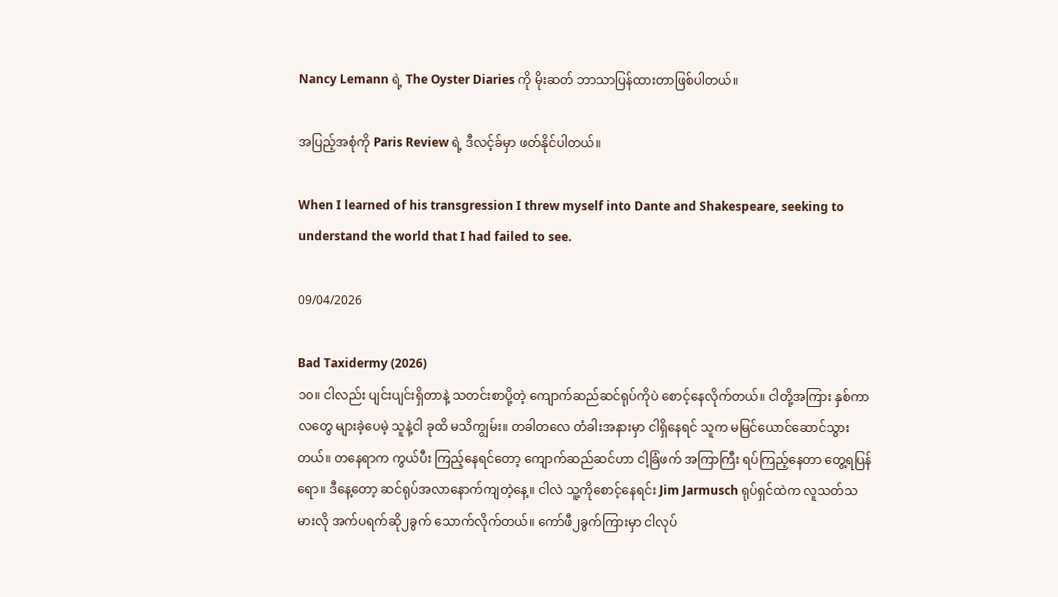Nancy Lemann ရဲ့ The Oyster Diaries ကို မိုးဆတ် ဘာသာပြန်ထားတာဖြစ်ပါတယ်။

အပြည့်အစုံကို Paris Review ရဲ့ ဒီလင့်ခ်မှာ ဖတ်နိုင်ပါတယ်။

When I learned of his transgression I threw myself into Dante and Shakespeare, seeking to understand the world that I had failed to see.

09/04/2026

Bad Taxidermy (2026)
၁၀။ ငါလည်း ပျင်းပျင်းရှိတာနဲ့ သတင်းစာပို့တဲ့ ကျောက်ဆည်ဆင်ရုပ်ကိုပဲ စောင့်နေလိုက်တယ်။ ငါတို့အကြား နှစ်ကာလတွေ များခဲ့ပေမဲ့ သူနဲ့ငါ ခုထိ မသိကျွမ်း။ တခါတလေ တံခါးအနားမှာ ငါရှိနေရင် သူက မမြင်ယောင်ဆောင်သွားတယ်။ တနေရာက ကွယ်ပီး ကြည့်နေရင်တော့ ကျောက်ဆည်ဆင်ဟာ ငါ့ခြံဖက် အကြာကြီး ရပ်ကြည့်နေတာ တွေ့ရပြန်ရော။ ဒီနေ့တော့ ဆင်ရုပ်အလာနောက်ကျတဲ့နေ့။ ငါလဲ သူ့ကိုစောင့်နေရင်း Jim Jarmusch ရုပ်ရှင်ထဲက လူသတ်သမားလို အက်ပရက်ဆို၂ခွက် သောက်လိုက်တယ်။ ကော်ဖီ၂ခွက်ကြားမှာ ငါလုပ်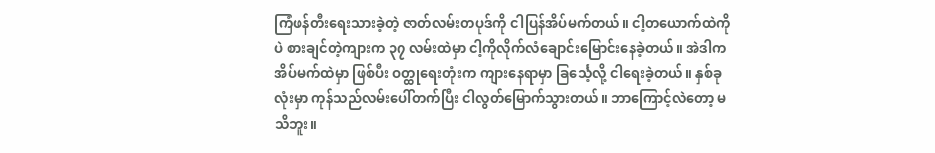ကြံဖန်တီးရေးသားခဲ့တဲ့ ဇာတ်လမ်းတပုဒ်ကို ငါပြန်အိပ်မက်တယ်။ ငါ့တယောက်ထဲကိုပဲ စားချင်တဲ့ကျားက ၃၇ လမ်းထဲမှာ ငါ့ကိုလိုက်လံချောင်းမြောင်းနေခဲ့တယ်။ အဲဒါက အိပ်မက်ထဲမှာ ဖြစ်ပီး ဝတ္ထုရေးတုံးက ကျားနေရာမှာ ခြင်္သေ့လို့ ငါရေးခဲ့တယ်။ နှစ်ခုလုံးမှာ ကုန်သည်လမ်းပေါ်တက်ပြီး ငါလွတ်မြောက်သွားတယ်။ ဘာကြောင့်လဲတော့ မသိဘူး။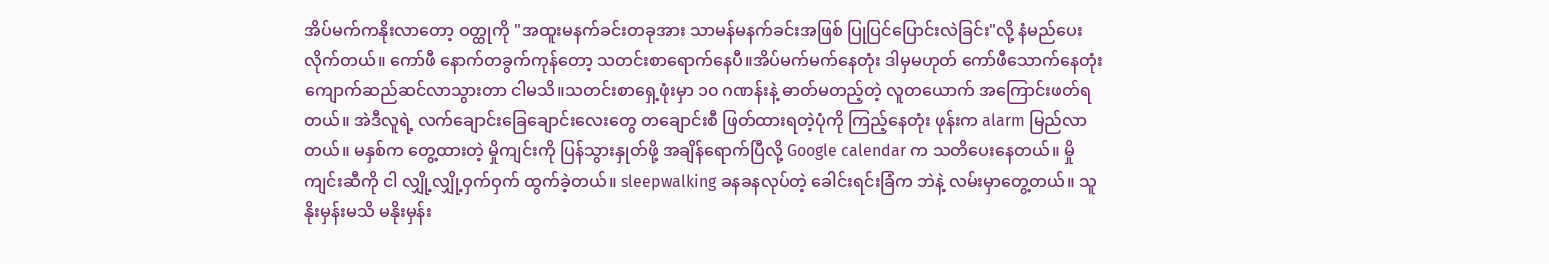အိပ်မက်ကနိုးလာတော့ ဝတ္ထုကို "အထူးမနက်ခင်းတခုအား သာမန်မနက်ခင်းအဖြစ် ပြုပြင်ပြောင်းလဲခြင်း"လို့ နံမည်ပေးလိုက်တယ်။ ကော်ဖီ နောက်တခွက်ကုန်တော့ သတင်းစာရောက်နေပီ။အိပ်မက်မက်နေတုံး ဒါမှမဟုတ် ကော်ဖီသောက်နေတုံး ကျောက်ဆည်ဆင်လာသွားတာ ငါမသိ။သတင်းစာ‌ရှေ့ဖုံးမှာ ၁၀ ဂဏန်းနဲ့ ဓာတ်မတည့်တဲ့ လူတယောက် အကြောင်းဖတ်ရတယ်။ အဲဒီလူရဲ့ လက်ချောင်းခြေချောင်းလေးတွေ တချောင်းစီ ဖြတ်ထားရတဲ့ပုံကို ကြည့်နေတုံး ဖုန်းက alarm မြည်လာတယ်။ မနှစ်က တွေ့ထားတဲ့ မှိုကျင်းကို ပြန်သွားနှုတ်ဖို့ အချိန်ရောက်ပြီလို့ Google calendar က သတိပေးနေတယ်။ မှိုကျင်းဆီကို ငါ လျှို့လျှို့ဝှက်ဝှက် ထွက်ခဲ့တယ်။ sleepwalking ခနခနလုပ်တဲ့ ခေါင်းရင်းခြံက ဘဲနဲ့ လမ်းမှာတွေ့တယ်။ သူနိုးမှန်းမသိ မနိုးမှန်း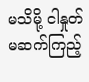မသိမို့ ငါနှုတ်မဆက်ကြည့်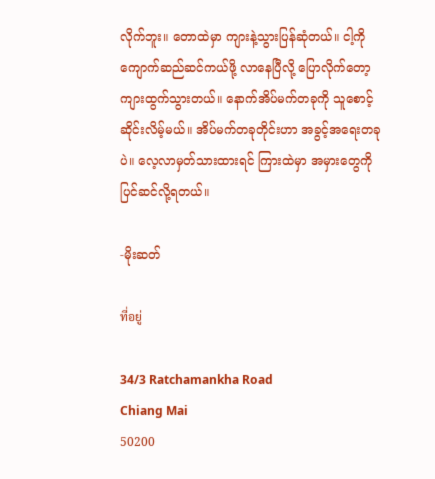လိုက်ဘူး။ တောထဲမှာ ကျားနဲ့သွားပြန်ဆုံတယ်။ ငါ့ကို ကျောက်ဆည်ဆင်ကယ်ဖို့ လာနေပြီလို့ ပြောလိုက်တော့ ကျားထွက်သွားတယ်။ နောက်အိပ်မက်တခုကို သူစောင့်ဆိုင်းလိမ့်မယ်။ အိပ်မက်တခုတိုင်းဟာ အခွင့်အရေးတခုပဲ။ လေ့လာမှတ်သားထားရင် ကြားထဲမှာ အမှားတွေကို ပြင်ဆင်လို့ရတယ်။

-မိုးဆတ်

ที่อยู่

34/3 Ratchamankha Road
Chiang Mai
50200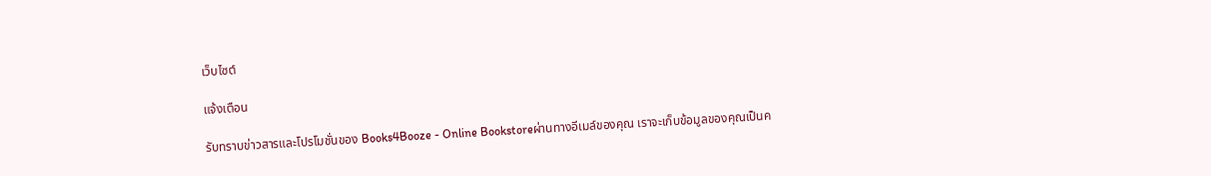เว็บไซต์

แจ้งเตือน

รับทราบข่าวสารและโปรโมชั่นของ Books4Booze - Online Bookstoreผ่านทางอีเมล์ของคุณ เราจะเก็บข้อมูลของคุณเป็นค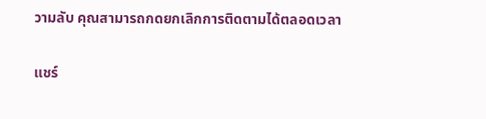วามลับ คุณสามารถกดยกเลิกการติดตามได้ตลอดเวลา

แชร์